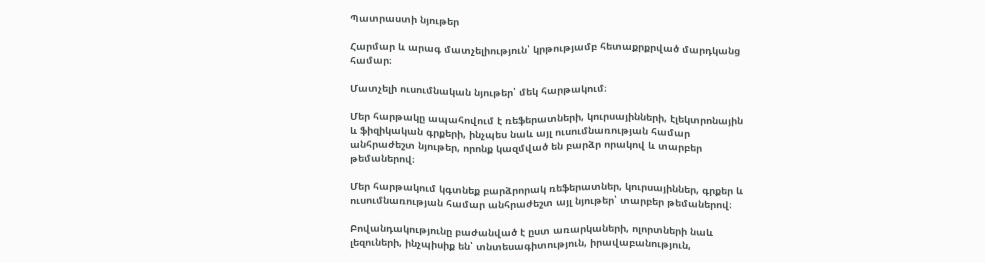Պատրաստի նյութեր

Հարմար և արագ մատչելիություն՝ կրթությամբ հետաքրքրված մարդկանց համար։

Մատչելի ուսումնական նյութեր՝ մեկ հարթակում։

Մեր հարթակը ապահովում է ռեֆերատների, կուրսայինների, էլեկտրոնային և ֆիզիկական գրքերի, ինչպես նաև այլ ուսումնառության համար անհրաժեշտ նյութեր, որոնք կազմված են բարձր որակով և տարբեր թեմաներով։

Մեր հարթակում կգտնեք բարձրորակ ռեֆերատներ, կուրսայիններ, գրքեր և ուսումնառության համար անհրաժեշտ այլ նյութեր՝ տարբեր թեմաներով։

Բովանդակությունը բաժանված է ըստ առարկաների, ոլորտների նաև լեզուների, ինչպիսիք են՝ տնտեսագիտություն, իրավաբանություն,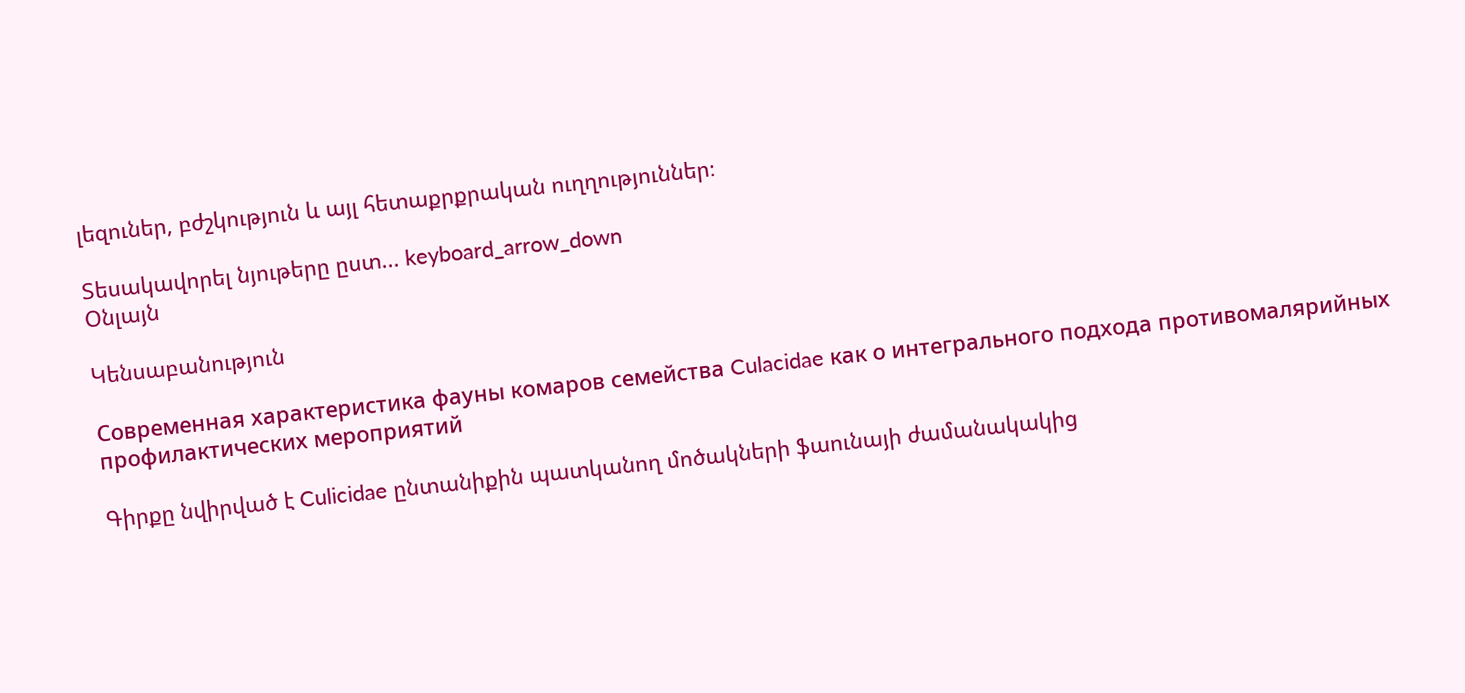լեզուներ, բժշկություն և այլ հետաքրքրական ուղղություններ։

Տեսակավորել նյութերը ըստ... keyboard_arrow_down
Օնլայն

Կենսաբանություն

Современная характеристика фауны комаров семейства Culacidae как о интегрального подхода противомалярийных профилактических мероприятий

Գիրքը նվիրված է Culicidae ընտանիքին պատկանող մոծակների ֆաունայի ժամանակակից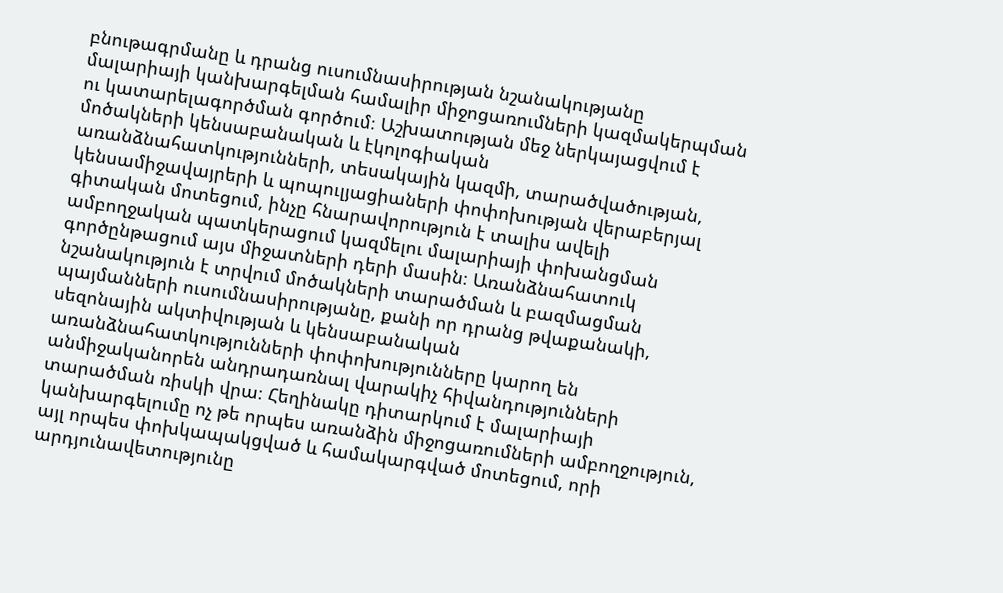բնութագրմանը և դրանց ուսումնասիրության նշանակությանը մալարիայի կանխարգելման համալիր միջոցառումների կազմակերպման ու կատարելագործման գործում։ Աշխատության մեջ ներկայացվում է մոծակների կենսաբանական և էկոլոգիական առանձնահատկությունների, տեսակային կազմի, տարածվածության, կենսամիջավայրերի և պոպուլյացիաների փոփոխության վերաբերյալ գիտական մոտեցում, ինչը հնարավորություն է տալիս ավելի ամբողջական պատկերացում կազմելու մալարիայի փոխանցման գործընթացում այս միջատների դերի մասին։ Առանձնահատուկ նշանակություն է տրվում մոծակների տարածման և բազմացման պայմանների ուսումնասիրությանը, քանի որ դրանց թվաքանակի, սեզոնային ակտիվության և կենսաբանական առանձնահատկությունների փոփոխությունները կարող են անմիջականորեն անդրադառնալ վարակիչ հիվանդությունների տարածման ռիսկի վրա։ Հեղինակը դիտարկում է մալարիայի կանխարգելումը ոչ թե որպես առանձին միջոցառումների ամբողջություն, այլ որպես փոխկապակցված և համակարգված մոտեցում, որի արդյունավետությունը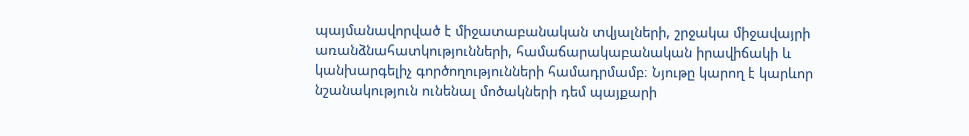պայմանավորված է միջատաբանական տվյալների, շրջակա միջավայրի առանձնահատկությունների, համաճարակաբանական իրավիճակի և կանխարգելիչ գործողությունների համադրմամբ։ Նյութը կարող է կարևոր նշանակություն ունենալ մոծակների դեմ պայքարի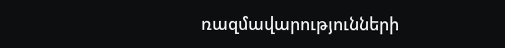ռազմավարությունների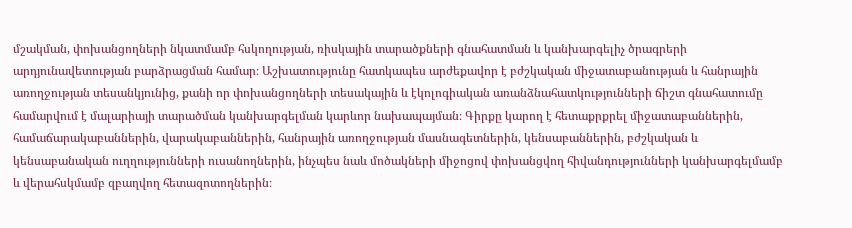մշակման, փոխանցողների նկատմամբ հսկողության, ռիսկային տարածքների գնահատման և կանխարգելիչ ծրագրերի արդյունավետության բարձրացման համար։ Աշխատությունը հատկապես արժեքավոր է բժշկական միջատաբանության և հանրային առողջության տեսանկյունից, քանի որ փոխանցողների տեսակային և էկոլոգիական առանձնահատկությունների ճիշտ գնահատումը համարվում է մալարիայի տարածման կանխարգելման կարևոր նախապայման։ Գիրքը կարող է հետաքրքրել միջատաբաններին, համաճարակաբաններին, վարակաբաններին, հանրային առողջության մասնագետներին, կենսաբաններին, բժշկական և կենսաբանական ուղղությունների ուսանողներին, ինչպես նաև մոծակների միջոցով փոխանցվող հիվանդությունների կանխարգելմամբ և վերահսկմամբ զբաղվող հետազոտողներին։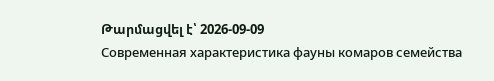Թարմացվել է՝ 2026-09-09
Современная характеристика фауны комаров семейства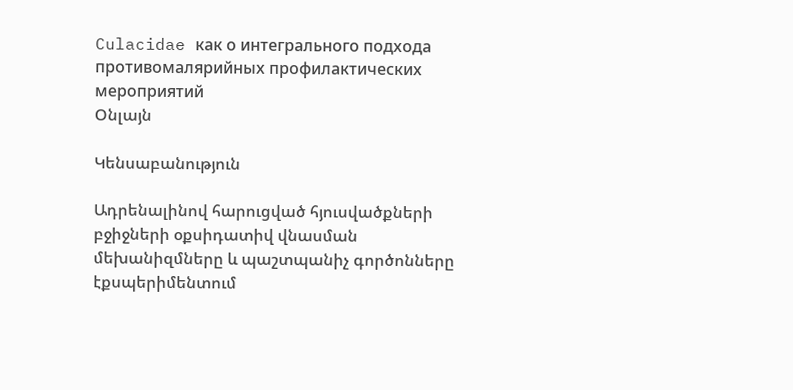Culacidae как о интегрального подхода противомалярийных профилактических мероприятий
Օնլայն

Կենսաբանություն

Ադրենալինով հարուցված հյուսվածքների բջիջների օքսիդատիվ վնասման մեխանիզմները և պաշտպանիչ գործոնները էքսպերիմենտում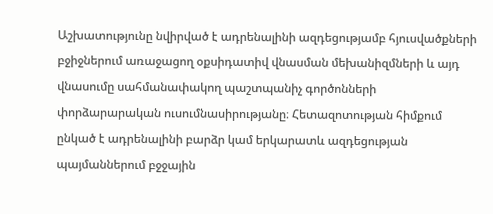Աշխատությունը նվիրված է ադրենալինի ազդեցությամբ հյուսվածքների բջիջներում առաջացող օքսիդատիվ վնասման մեխանիզմների և այդ վնասումը սահմանափակող պաշտպանիչ գործոնների փորձարարական ուսումնասիրությանը։ Հետազոտության հիմքում ընկած է ադրենալինի բարձր կամ երկարատև ազդեցության պայմաններում բջջային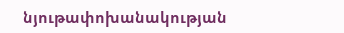նյութափոխանակության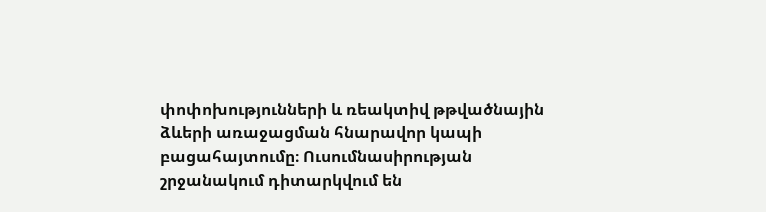փոփոխությունների և ռեակտիվ թթվածնային ձևերի առաջացման հնարավոր կապի բացահայտումը։ Ուսումնասիրության շրջանակում դիտարկվում են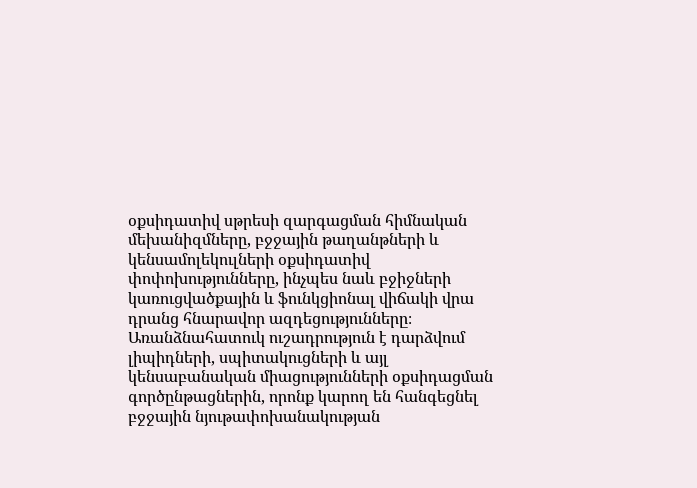օքսիդատիվ սթրեսի զարգացման հիմնական մեխանիզմները, բջջային թաղանթների և կենսամոլեկուլների օքսիդատիվ փոփոխությունները, ինչպես նաև բջիջների կառուցվածքային և ֆունկցիոնալ վիճակի վրա դրանց հնարավոր ազդեցությունները։ Առանձնահատուկ ուշադրություն է դարձվում լիպիդների, սպիտակուցների և այլ կենսաբանական միացությունների օքսիդացման գործընթացներին, որոնք կարող են հանգեցնել բջջային նյութափոխանակության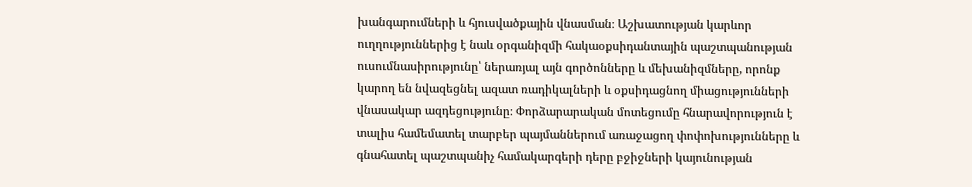խանգարումների և հյուսվածքային վնասման։ Աշխատության կարևոր ուղղություններից է նաև օրգանիզմի հակաօքսիդանտային պաշտպանության ուսումնասիրությունը՝ ներառյալ այն գործոնները և մեխանիզմները, որոնք կարող են նվազեցնել ազատ ռադիկալների և օքսիդացնող միացությունների վնասակար ազդեցությունը։ Փորձարարական մոտեցումը հնարավորություն է տալիս համեմատել տարբեր պայմաններում առաջացող փոփոխությունները և գնահատել պաշտպանիչ համակարգերի դերը բջիջների կայունության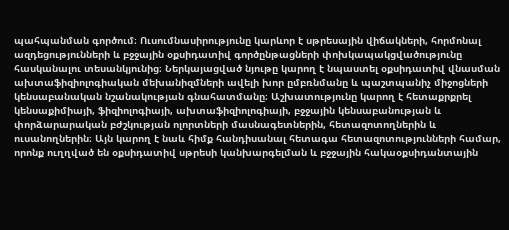պահպանման գործում։ Ուսումնասիրությունը կարևոր է սթրեսային վիճակների, հորմոնալ ազդեցությունների և բջջային օքսիդատիվ գործընթացների փոխկապակցվածությունը հասկանալու տեսանկյունից։ Ներկայացված նյութը կարող է նպաստել օքսիդատիվ վնասման ախտաֆիզիոլոգիական մեխանիզմների ավելի խոր ըմբռնմանը և պաշտպանիչ միջոցների կենսաբանական նշանակության գնահատմանը։ Աշխատությունը կարող է հետաքրքրել կենսաքիմիայի, ֆիզիոլոգիայի, ախտաֆիզիոլոգիայի, բջջային կենսաբանության և փորձարարական բժշկության ոլորտների մասնագետներին, հետազոտողներին և ուսանողներին։ Այն կարող է նաև հիմք հանդիսանալ հետագա հետազոտությունների համար, որոնք ուղղված են օքսիդատիվ սթրեսի կանխարգելման և բջջային հակաօքսիդանտային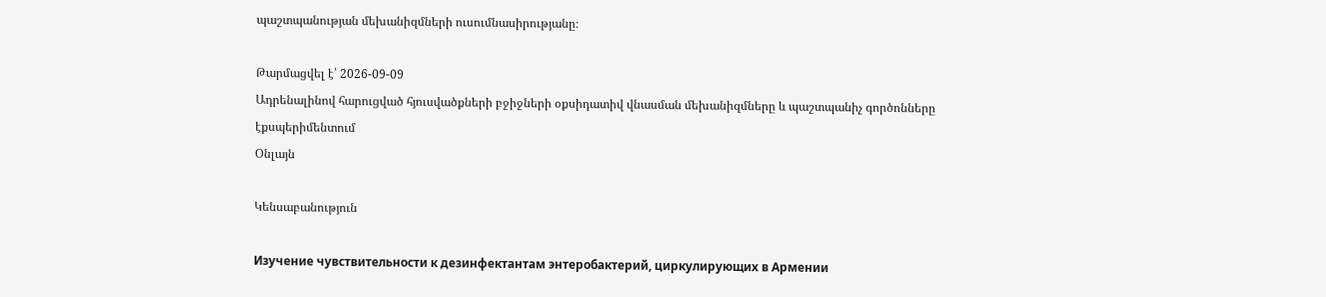պաշտպանության մեխանիզմների ուսումնասիրությանը։

Թարմացվել է՝ 2026-09-09
Ադրենալինով հարուցված հյուսվածքների բջիջների օքսիդատիվ վնասման մեխանիզմները և պաշտպանիչ գործոնները էքսպերիմենտում
Օնլայն

Կենսաբանություն

Изучение чувствительности к дезинфектантам энтеробактерий, циркулирующих в Армении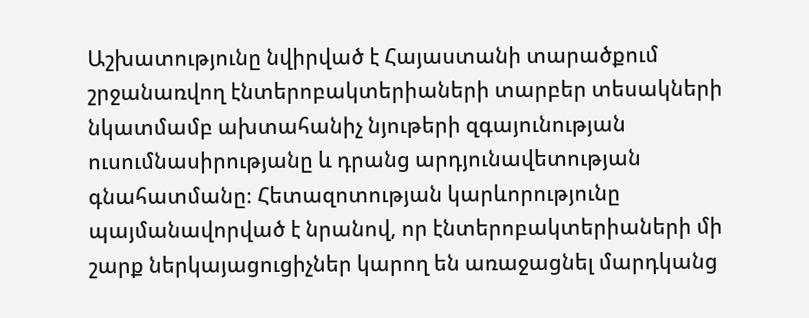Աշխատությունը նվիրված է Հայաստանի տարածքում շրջանառվող էնտերոբակտերիաների տարբեր տեսակների նկատմամբ ախտահանիչ նյութերի զգայունության ուսումնասիրությանը և դրանց արդյունավետության գնահատմանը։ Հետազոտության կարևորությունը պայմանավորված է նրանով, որ էնտերոբակտերիաների մի շարք ներկայացուցիչներ կարող են առաջացնել մարդկանց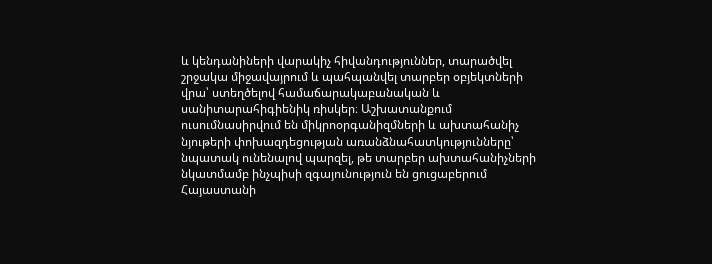և կենդանիների վարակիչ հիվանդություններ, տարածվել շրջակա միջավայրում և պահպանվել տարբեր օբյեկտների վրա՝ ստեղծելով համաճարակաբանական և սանիտարահիգիենիկ ռիսկեր։ Աշխատանքում ուսումնասիրվում են միկրոօրգանիզմների և ախտահանիչ նյութերի փոխազդեցության առանձնահատկությունները՝ նպատակ ունենալով պարզել, թե տարբեր ախտահանիչների նկատմամբ ինչպիսի զգայունություն են ցուցաբերում Հայաստանի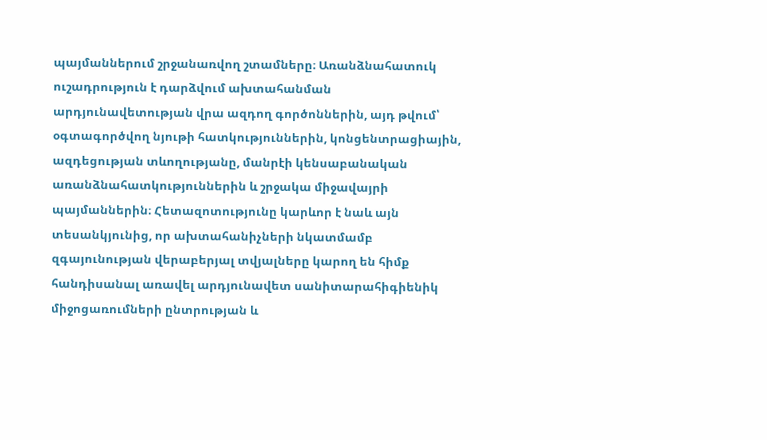պայմաններում շրջանառվող շտամները։ Առանձնահատուկ ուշադրություն է դարձվում ախտահանման արդյունավետության վրա ազդող գործոններին, այդ թվում՝ օգտագործվող նյութի հատկություններին, կոնցենտրացիային, ազդեցության տևողությանը, մանրէի կենսաբանական առանձնահատկություններին և շրջակա միջավայրի պայմաններին։ Հետազոտությունը կարևոր է նաև այն տեսանկյունից, որ ախտահանիչների նկատմամբ զգայունության վերաբերյալ տվյալները կարող են հիմք հանդիսանալ առավել արդյունավետ սանիտարահիգիենիկ միջոցառումների ընտրության և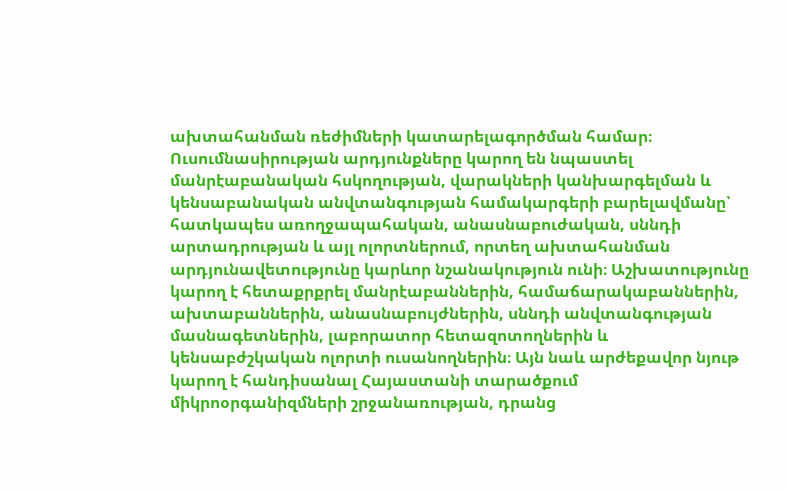ախտահանման ռեժիմների կատարելագործման համար։ Ուսումնասիրության արդյունքները կարող են նպաստել մանրէաբանական հսկողության, վարակների կանխարգելման և կենսաբանական անվտանգության համակարգերի բարելավմանը՝ հատկապես առողջապահական, անասնաբուժական, սննդի արտադրության և այլ ոլորտներում, որտեղ ախտահանման արդյունավետությունը կարևոր նշանակություն ունի։ Աշխատությունը կարող է հետաքրքրել մանրէաբաններին, համաճարակաբաններին, ախտաբաններին, անասնաբույժներին, սննդի անվտանգության մասնագետներին, լաբորատոր հետազոտողներին և կենսաբժշկական ոլորտի ուսանողներին։ Այն նաև արժեքավոր նյութ կարող է հանդիսանալ Հայաստանի տարածքում միկրոօրգանիզմների շրջանառության, դրանց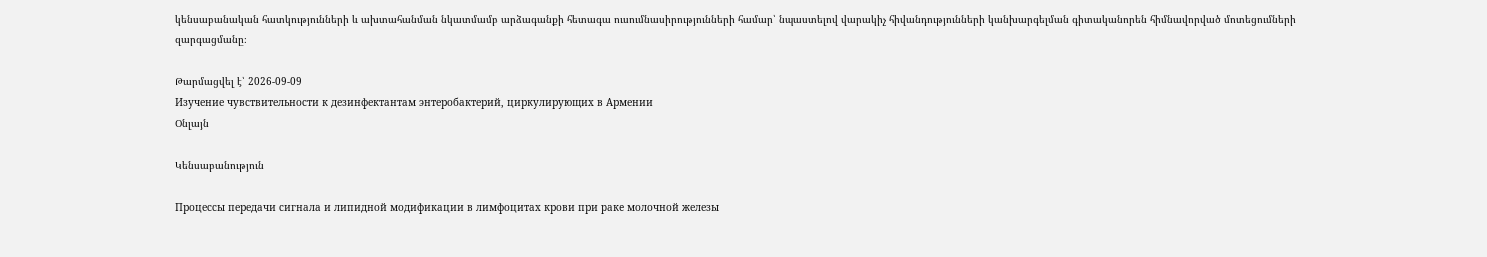կենսաբանական հատկությունների և ախտահանման նկատմամբ արձագանքի հետագա ուսումնասիրությունների համար՝ նպաստելով վարակիչ հիվանդությունների կանխարգելման գիտականորեն հիմնավորված մոտեցումների զարգացմանը։

Թարմացվել է՝ 2026-09-09
Изучение чувствительности к дезинфектантам энтеробактерий, циркулирующих в Армении
Օնլայն

Կենսաբանություն

Процессы передачи сигнала и липидной модификации в лимфоцитах крови при paкe молочной железы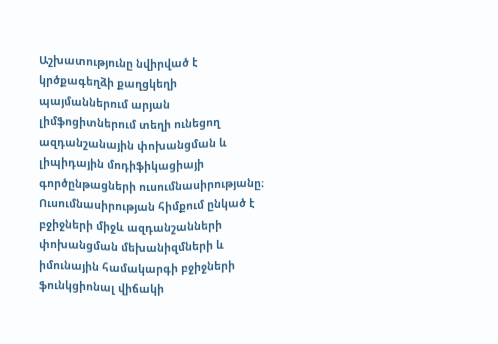Աշխատությունը նվիրված է կրծքագեղձի քաղցկեղի պայմաններում արյան լիմֆոցիտներում տեղի ունեցող ազդանշանային փոխանցման և լիպիդային մոդիֆիկացիայի գործընթացների ուսումնասիրությանը։ Ուսումնասիրության հիմքում ընկած է բջիջների միջև ազդանշանների փոխանցման մեխանիզմների և իմունային համակարգի բջիջների ֆունկցիոնալ վիճակի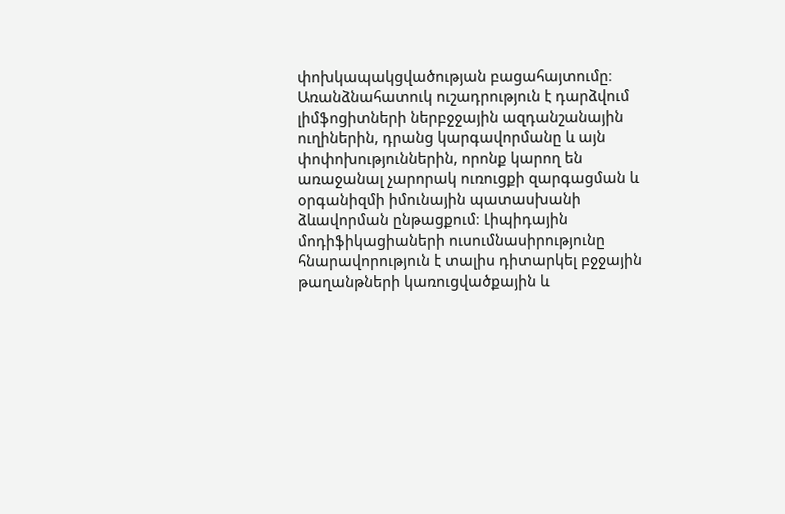փոխկապակցվածության բացահայտումը։ Առանձնահատուկ ուշադրություն է դարձվում լիմֆոցիտների ներբջջային ազդանշանային ուղիներին, դրանց կարգավորմանը և այն փոփոխություններին, որոնք կարող են առաջանալ չարորակ ուռուցքի զարգացման և օրգանիզմի իմունային պատասխանի ձևավորման ընթացքում։ Լիպիդային մոդիֆիկացիաների ուսումնասիրությունը հնարավորություն է տալիս դիտարկել բջջային թաղանթների կառուցվածքային և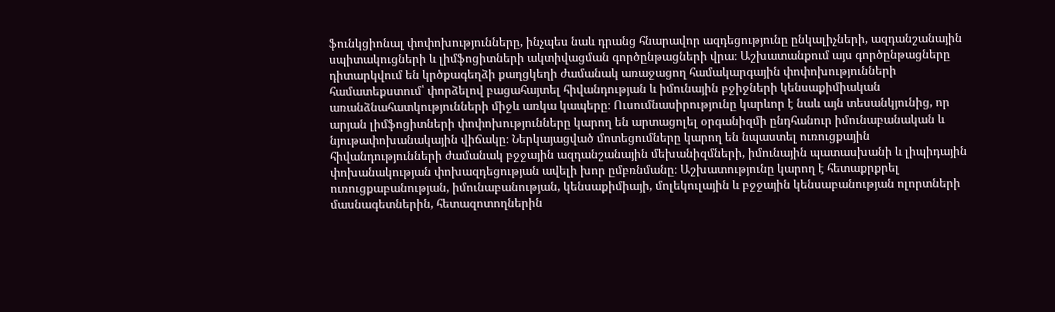ֆունկցիոնալ փոփոխությունները, ինչպես նաև դրանց հնարավոր ազդեցությունը ընկալիչների, ազդանշանային սպիտակուցների և լիմֆոցիտների ակտիվացման գործընթացների վրա։ Աշխատանքում այս գործընթացները դիտարկվում են կրծքագեղձի քաղցկեղի ժամանակ առաջացող համակարգային փոփոխությունների համատեքստում՝ փորձելով բացահայտել հիվանդության և իմունային բջիջների կենսաքիմիական առանձնահատկությունների միջև առկա կապերը։ Ուսումնասիրությունը կարևոր է նաև այն տեսանկյունից, որ արյան լիմֆոցիտների փոփոխությունները կարող են արտացոլել օրգանիզմի ընդհանուր իմունաբանական և նյութափոխանակային վիճակը։ Ներկայացված մոտեցումները կարող են նպաստել ուռուցքային հիվանդությունների ժամանակ բջջային ազդանշանային մեխանիզմների, իմունային պատասխանի և լիպիդային փոխանակության փոխազդեցության ավելի խոր ըմբռնմանը։ Աշխատությունը կարող է հետաքրքրել ուռուցքաբանության, իմունաբանության, կենսաքիմիայի, մոլեկուլային և բջջային կենսաբանության ոլորտների մասնագետներին, հետազոտողներին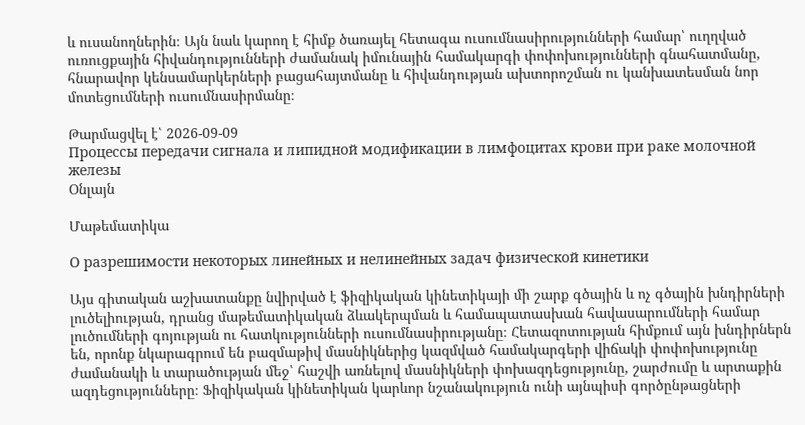և ուսանողներին։ Այն նաև կարող է հիմք ծառայել հետագա ուսումնասիրությունների համար՝ ուղղված ուռուցքային հիվանդությունների ժամանակ իմունային համակարգի փոփոխությունների գնահատմանը, հնարավոր կենսամարկերների բացահայտմանը և հիվանդության ախտորոշման ու կանխատեսման նոր մոտեցումների ուսումնասիրմանը։

Թարմացվել է՝ 2026-09-09
Процессы передачи сигнала и липидной модификации в лимфоцитах крови при paкe молочной железы
Օնլայն

Մաթեմատիկա

О разрешимости некоторых линейных и нелинейных задач физической кинетики

Այս գիտական աշխատանքը նվիրված է ֆիզիկական կինետիկայի մի շարք գծային և ոչ գծային խնդիրների լուծելիության, դրանց մաթեմատիկական ձևակերպման և համապատասխան հավասարումների համար լուծումների գոյության ու հատկությունների ուսումնասիրությանը։ Հետազոտության հիմքում այն խնդիրներն են, որոնք նկարագրում են բազմաթիվ մասնիկներից կազմված համակարգերի վիճակի փոփոխությունը ժամանակի և տարածության մեջ՝ հաշվի առնելով մասնիկների փոխազդեցությունը, շարժումը և արտաքին ազդեցությունները։ Ֆիզիկական կինետիկան կարևոր նշանակություն ունի այնպիսի գործընթացների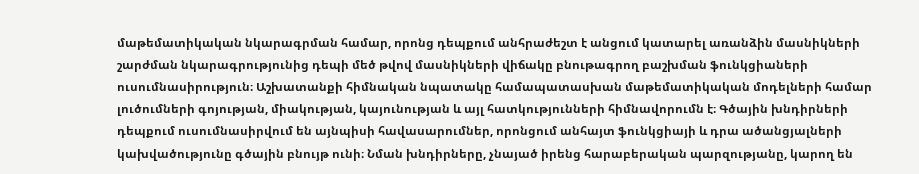մաթեմատիկական նկարագրման համար, որոնց դեպքում անհրաժեշտ է անցում կատարել առանձին մասնիկների շարժման նկարագրությունից դեպի մեծ թվով մասնիկների վիճակը բնութագրող բաշխման ֆունկցիաների ուսումնասիրություն։ Աշխատանքի հիմնական նպատակը համապատասխան մաթեմատիկական մոդելների համար լուծումների գոյության, միակության, կայունության և այլ հատկությունների հիմնավորումն է։ Գծային խնդիրների դեպքում ուսումնասիրվում են այնպիսի հավասարումներ, որոնցում անհայտ ֆունկցիայի և դրա ածանցյալների կախվածությունը գծային բնույթ ունի։ Նման խնդիրները, չնայած իրենց հարաբերական պարզությանը, կարող են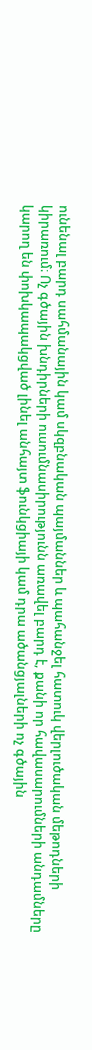ունենալ բարդ սահմանային կամ սկզբնական պայմաններ և պահանջել հատուկ վերլուծական մեթոդների կիրառում։ Ոչ գծային խնդիրների ուսումնասիրությունն առավել բարդ է, քանի որ հավասարումների անդամները կարող են փոխկապակցված լինել անհայտ ֆունկցիայի կամ դրա ածանցյալների ոչ գծային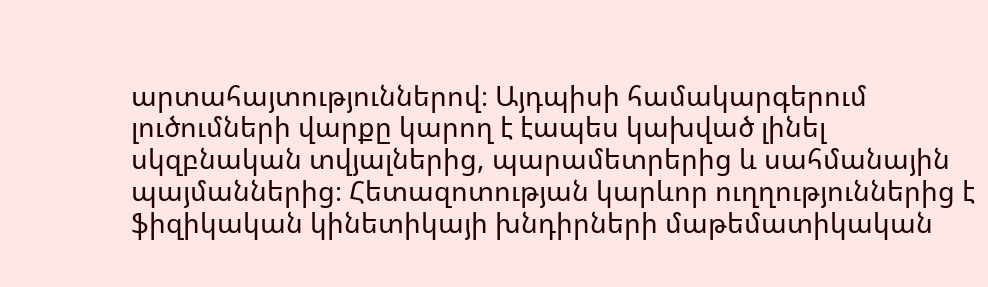արտահայտություններով։ Այդպիսի համակարգերում լուծումների վարքը կարող է էապես կախված լինել սկզբնական տվյալներից, պարամետրերից և սահմանային պայմաններից։ Հետազոտության կարևոր ուղղություններից է ֆիզիկական կինետիկայի խնդիրների մաթեմատիկական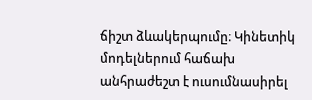ճիշտ ձևակերպումը։ Կինետիկ մոդելներում հաճախ անհրաժեշտ է ուսումնասիրել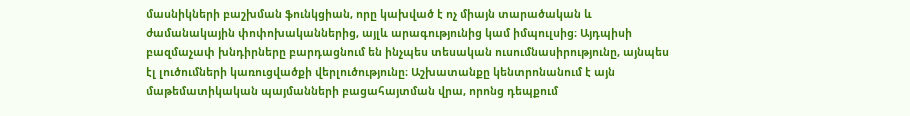մասնիկների բաշխման ֆունկցիան, որը կախված է ոչ միայն տարածական և ժամանակային փոփոխականներից, այլև արագությունից կամ իմպուլսից։ Այդպիսի բազմաչափ խնդիրները բարդացնում են ինչպես տեսական ուսումնասիրությունը, այնպես էլ լուծումների կառուցվածքի վերլուծությունը։ Աշխատանքը կենտրոնանում է այն մաթեմատիկական պայմանների բացահայտման վրա, որոնց դեպքում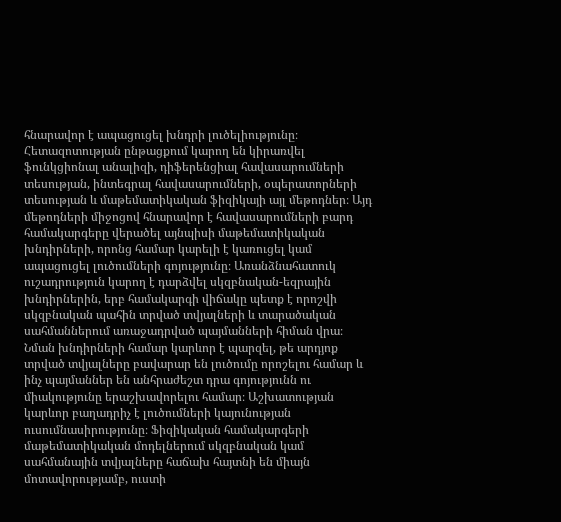հնարավոր է ապացուցել խնդրի լուծելիությունը։ Հետազոտության ընթացքում կարող են կիրառվել ֆունկցիոնալ անալիզի, դիֆերենցիալ հավասարումների տեսության, ինտեգրալ հավասարումների, օպերատորների տեսության և մաթեմատիկական ֆիզիկայի այլ մեթոդներ։ Այդ մեթոդների միջոցով հնարավոր է հավասարումների բարդ համակարգերը վերածել այնպիսի մաթեմատիկական խնդիրների, որոնց համար կարելի է կառուցել կամ ապացուցել լուծումների գոյությունը։ Առանձնահատուկ ուշադրություն կարող է դարձվել սկզբնական-եզրային խնդիրներին, երբ համակարգի վիճակը պետք է որոշվի սկզբնական պահին տրված տվյալների և տարածական սահմաններում առաջադրված պայմանների հիման վրա։ Նման խնդիրների համար կարևոր է պարզել, թե արդյոք տրված տվյալները բավարար են լուծումը որոշելու համար և ինչ պայմաններ են անհրաժեշտ դրա գոյությունն ու միակությունը երաշխավորելու համար։ Աշխատության կարևոր բաղադրիչ է լուծումների կայունության ուսումնասիրությունը։ Ֆիզիկական համակարգերի մաթեմատիկական մոդելներում սկզբնական կամ սահմանային տվյալները հաճախ հայտնի են միայն մոտավորությամբ, ուստի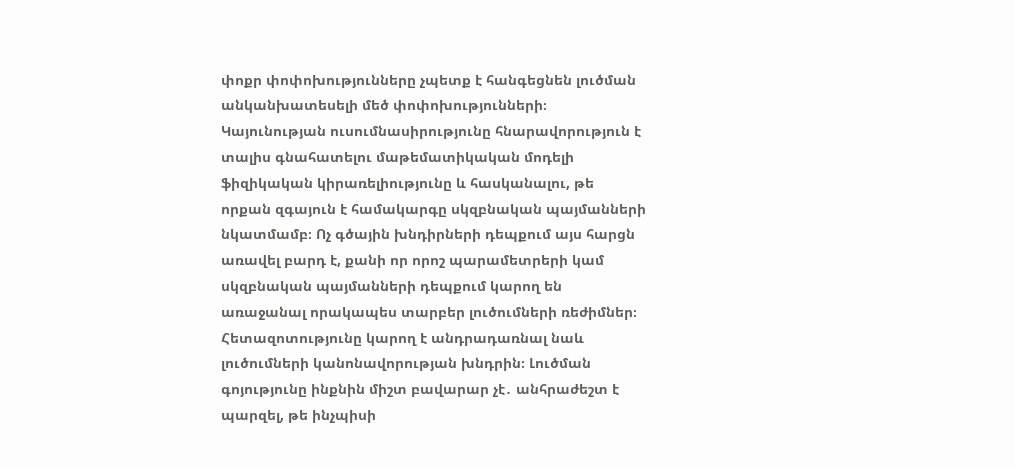փոքր փոփոխությունները չպետք է հանգեցնեն լուծման անկանխատեսելի մեծ փոփոխությունների։ Կայունության ուսումնասիրությունը հնարավորություն է տալիս գնահատելու մաթեմատիկական մոդելի ֆիզիկական կիրառելիությունը և հասկանալու, թե որքան զգայուն է համակարգը սկզբնական պայմանների նկատմամբ։ Ոչ գծային խնդիրների դեպքում այս հարցն առավել բարդ է, քանի որ որոշ պարամետրերի կամ սկզբնական պայմանների դեպքում կարող են առաջանալ որակապես տարբեր լուծումների ռեժիմներ։ Հետազոտությունը կարող է անդրադառնալ նաև լուծումների կանոնավորության խնդրին։ Լուծման գոյությունը ինքնին միշտ բավարար չէ․ անհրաժեշտ է պարզել, թե ինչպիսի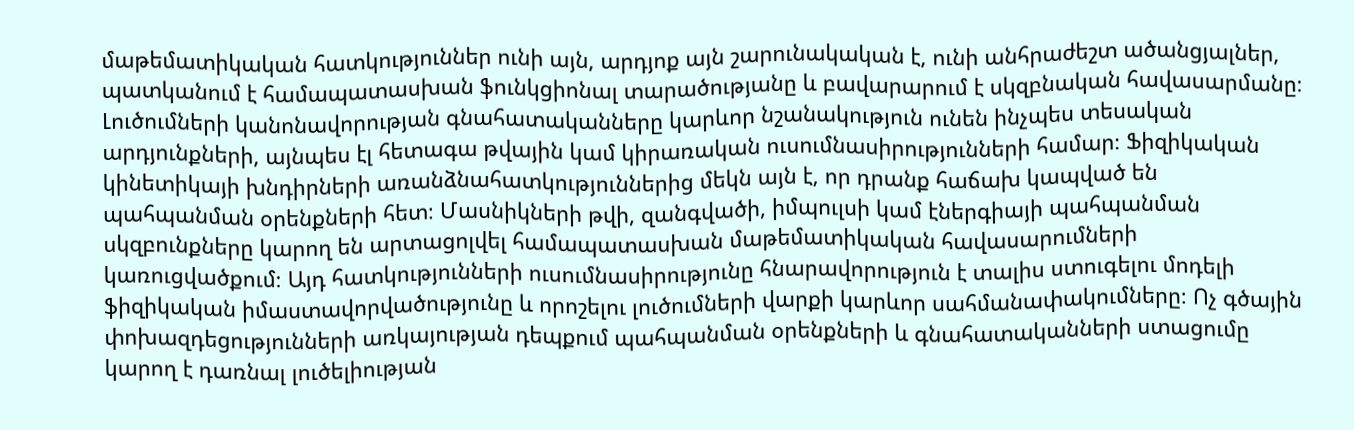մաթեմատիկական հատկություններ ունի այն, արդյոք այն շարունակական է, ունի անհրաժեշտ ածանցյալներ, պատկանում է համապատասխան ֆունկցիոնալ տարածությանը և բավարարում է սկզբնական հավասարմանը։ Լուծումների կանոնավորության գնահատականները կարևոր նշանակություն ունեն ինչպես տեսական արդյունքների, այնպես էլ հետագա թվային կամ կիրառական ուսումնասիրությունների համար։ Ֆիզիկական կինետիկայի խնդիրների առանձնահատկություններից մեկն այն է, որ դրանք հաճախ կապված են պահպանման օրենքների հետ։ Մասնիկների թվի, զանգվածի, իմպուլսի կամ էներգիայի պահպանման սկզբունքները կարող են արտացոլվել համապատասխան մաթեմատիկական հավասարումների կառուցվածքում։ Այդ հատկությունների ուսումնասիրությունը հնարավորություն է տալիս ստուգելու մոդելի ֆիզիկական իմաստավորվածությունը և որոշելու լուծումների վարքի կարևոր սահմանափակումները։ Ոչ գծային փոխազդեցությունների առկայության դեպքում պահպանման օրենքների և գնահատականների ստացումը կարող է դառնալ լուծելիության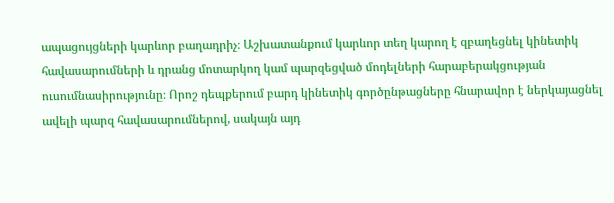ապացույցների կարևոր բաղադրիչ։ Աշխատանքում կարևոր տեղ կարող է զբաղեցնել կինետիկ հավասարումների և դրանց մոտարկող կամ պարզեցված մոդելների հարաբերակցության ուսումնասիրությունը։ Որոշ դեպքերում բարդ կինետիկ գործընթացները հնարավոր է ներկայացնել ավելի պարզ հավասարումներով, սակայն այդ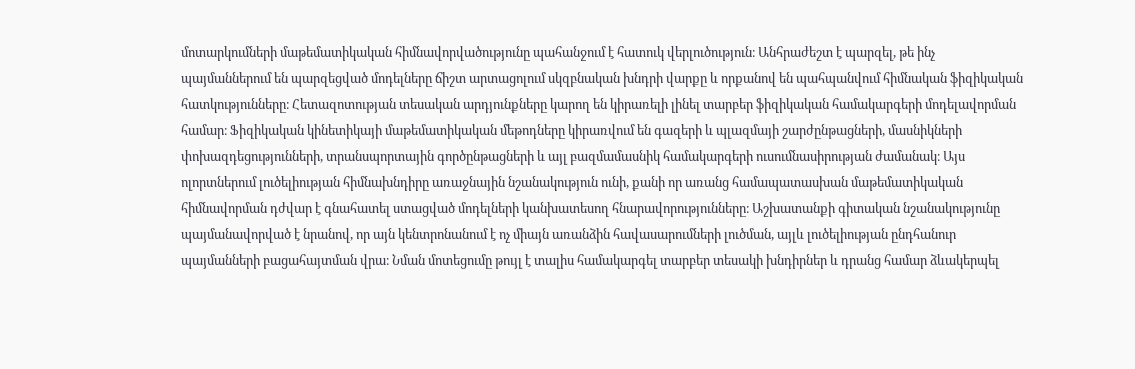մոտարկումների մաթեմատիկական հիմնավորվածությունը պահանջում է հատուկ վերլուծություն։ Անհրաժեշտ է պարզել, թե ինչ պայմաններում են պարզեցված մոդելները ճիշտ արտացոլում սկզբնական խնդրի վարքը և որքանով են պահպանվում հիմնական ֆիզիկական հատկությունները։ Հետազոտության տեսական արդյունքները կարող են կիրառելի լինել տարբեր ֆիզիկական համակարգերի մոդելավորման համար։ Ֆիզիկական կինետիկայի մաթեմատիկական մեթոդները կիրառվում են գազերի և պլազմայի շարժընթացների, մասնիկների փոխազդեցությունների, տրանսպորտային գործընթացների և այլ բազմամասնիկ համակարգերի ուսումնասիրության ժամանակ։ Այս ոլորտներում լուծելիության հիմնախնդիրը առաջնային նշանակություն ունի, քանի որ առանց համապատասխան մաթեմատիկական հիմնավորման դժվար է գնահատել ստացված մոդելների կանխատեսող հնարավորությունները։ Աշխատանքի գիտական նշանակությունը պայմանավորված է նրանով, որ այն կենտրոնանում է ոչ միայն առանձին հավասարումների լուծման, այլև լուծելիության ընդհանուր պայմանների բացահայտման վրա։ Նման մոտեցումը թույլ է տալիս համակարգել տարբեր տեսակի խնդիրներ և դրանց համար ձևակերպել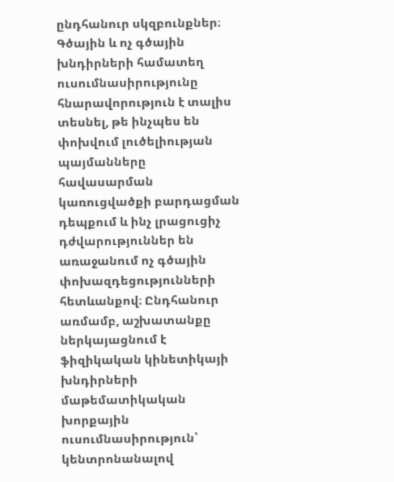ընդհանուր սկզբունքներ։ Գծային և ոչ գծային խնդիրների համատեղ ուսումնասիրությունը հնարավորություն է տալիս տեսնել, թե ինչպես են փոխվում լուծելիության պայմանները հավասարման կառուցվածքի բարդացման դեպքում և ինչ լրացուցիչ դժվարություններ են առաջանում ոչ գծային փոխազդեցությունների հետևանքով։ Ընդհանուր առմամբ, աշխատանքը ներկայացնում է ֆիզիկական կինետիկայի խնդիրների մաթեմատիկական խորքային ուսումնասիրություն՝ կենտրոնանալով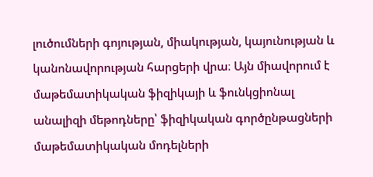լուծումների գոյության, միակության, կայունության և կանոնավորության հարցերի վրա։ Այն միավորում է մաթեմատիկական ֆիզիկայի և ֆունկցիոնալ անալիզի մեթոդները՝ ֆիզիկական գործընթացների մաթեմատիկական մոդելների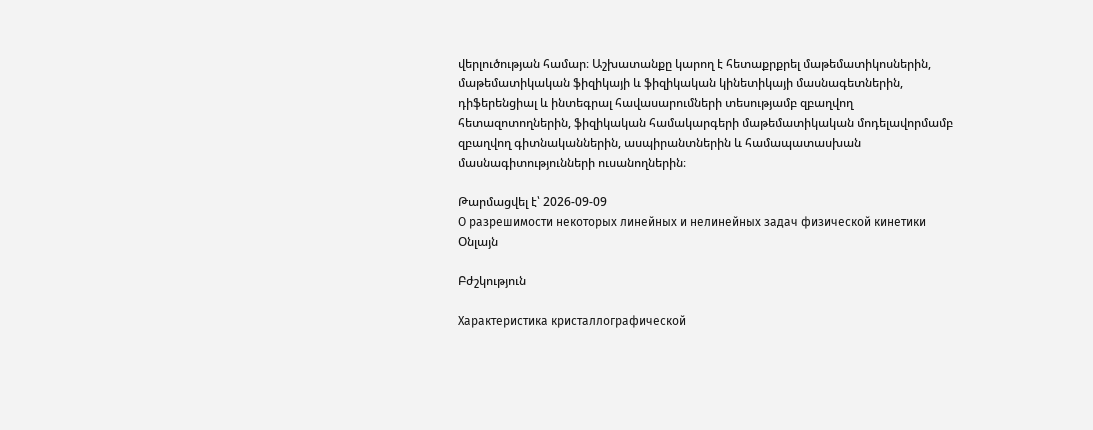վերլուծության համար։ Աշխատանքը կարող է հետաքրքրել մաթեմատիկոսներին, մաթեմատիկական ֆիզիկայի և ֆիզիկական կինետիկայի մասնագետներին, դիֆերենցիալ և ինտեգրալ հավասարումների տեսությամբ զբաղվող հետազոտողներին, ֆիզիկական համակարգերի մաթեմատիկական մոդելավորմամբ զբաղվող գիտնականներին, ասպիրանտներին և համապատասխան մասնագիտությունների ուսանողներին։

Թարմացվել է՝ 2026-09-09
О разрешимости некоторых линейных и нелинейных задач физической кинетики
Օնլայն

Բժշկություն

Характеристика кристаллографической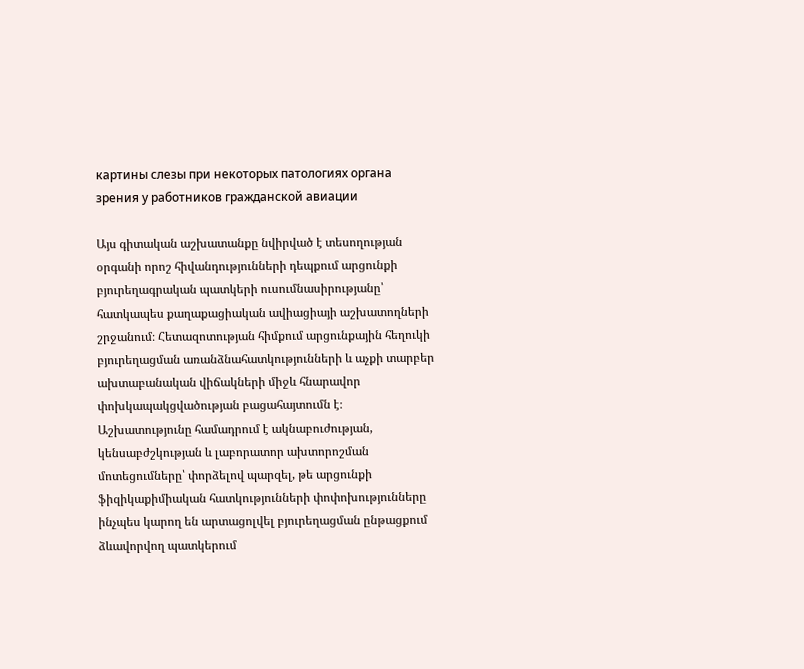картины слезы при некоторых патологиях органа зрения у работников гражданской авиации

Այս գիտական աշխատանքը նվիրված է տեսողության օրգանի որոշ հիվանդությունների դեպքում արցունքի բյուրեղագրական պատկերի ուսումնասիրությանը՝ հատկապես քաղաքացիական ավիացիայի աշխատողների շրջանում։ Հետազոտության հիմքում արցունքային հեղուկի բյուրեղացման առանձնահատկությունների և աչքի տարբեր ախտաբանական վիճակների միջև հնարավոր փոխկապակցվածության բացահայտումն է։ Աշխատությունը համադրում է ակնաբուժության, կենսաբժշկության և լաբորատոր ախտորոշման մոտեցումները՝ փորձելով պարզել, թե արցունքի ֆիզիկաքիմիական հատկությունների փոփոխությունները ինչպես կարող են արտացոլվել բյուրեղացման ընթացքում ձևավորվող պատկերում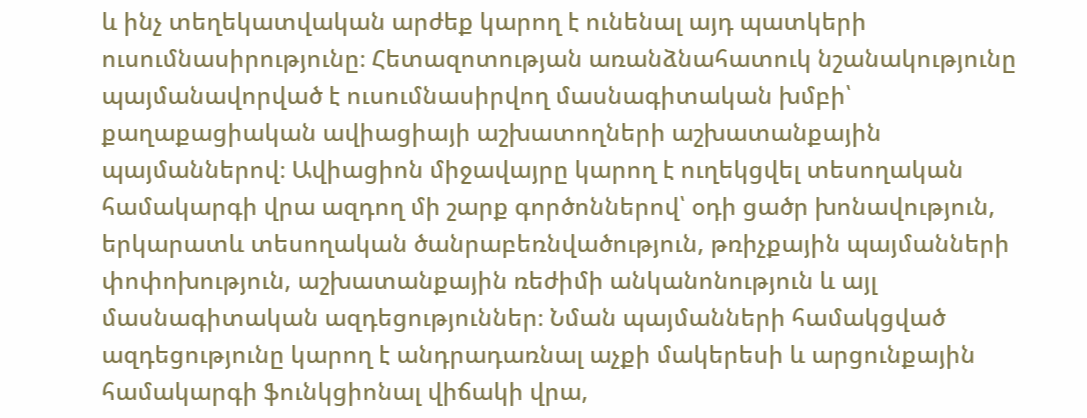և ինչ տեղեկատվական արժեք կարող է ունենալ այդ պատկերի ուսումնասիրությունը։ Հետազոտության առանձնահատուկ նշանակությունը պայմանավորված է ուսումնասիրվող մասնագիտական խմբի՝ քաղաքացիական ավիացիայի աշխատողների աշխատանքային պայմաններով։ Ավիացիոն միջավայրը կարող է ուղեկցվել տեսողական համակարգի վրա ազդող մի շարք գործոններով՝ օդի ցածր խոնավություն, երկարատև տեսողական ծանրաբեռնվածություն, թռիչքային պայմանների փոփոխություն, աշխատանքային ռեժիմի անկանոնություն և այլ մասնագիտական ազդեցություններ։ Նման պայմանների համակցված ազդեցությունը կարող է անդրադառնալ աչքի մակերեսի և արցունքային համակարգի ֆունկցիոնալ վիճակի վրա,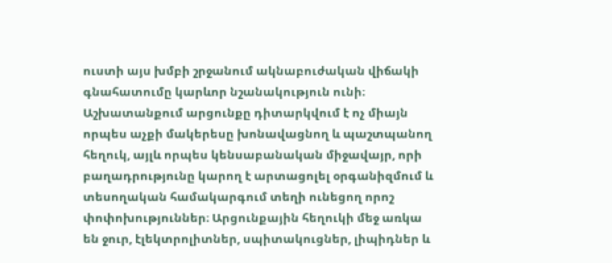ուստի այս խմբի շրջանում ակնաբուժական վիճակի գնահատումը կարևոր նշանակություն ունի։ Աշխատանքում արցունքը դիտարկվում է ոչ միայն որպես աչքի մակերեսը խոնավացնող և պաշտպանող հեղուկ, այլև որպես կենսաբանական միջավայր, որի բաղադրությունը կարող է արտացոլել օրգանիզմում և տեսողական համակարգում տեղի ունեցող որոշ փոփոխություններ։ Արցունքային հեղուկի մեջ առկա են ջուր, էլեկտրոլիտներ, սպիտակուցներ, լիպիդներ և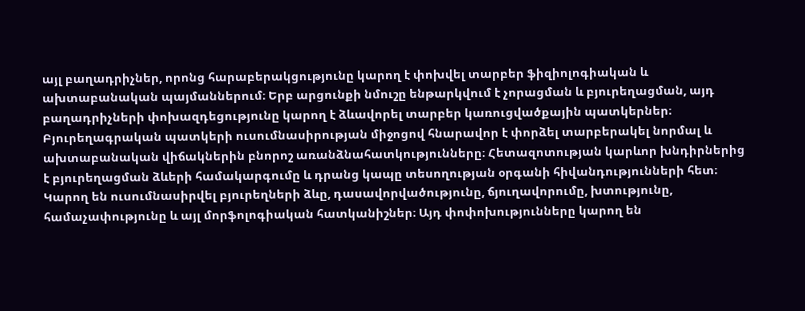այլ բաղադրիչներ, որոնց հարաբերակցությունը կարող է փոխվել տարբեր ֆիզիոլոգիական և ախտաբանական պայմաններում։ Երբ արցունքի նմուշը ենթարկվում է չորացման և բյուրեղացման, այդ բաղադրիչների փոխազդեցությունը կարող է ձևավորել տարբեր կառուցվածքային պատկերներ։ Բյուրեղագրական պատկերի ուսումնասիրության միջոցով հնարավոր է փորձել տարբերակել նորմալ և ախտաբանական վիճակներին բնորոշ առանձնահատկությունները։ Հետազոտության կարևոր խնդիրներից է բյուրեղացման ձևերի համակարգումը և դրանց կապը տեսողության օրգանի հիվանդությունների հետ։ Կարող են ուսումնասիրվել բյուրեղների ձևը, դասավորվածությունը, ճյուղավորումը, խտությունը, համաչափությունը և այլ մորֆոլոգիական հատկանիշներ։ Այդ փոփոխությունները կարող են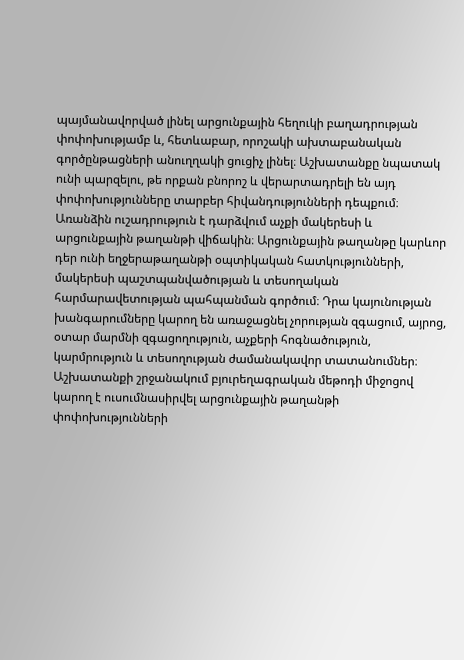պայմանավորված լինել արցունքային հեղուկի բաղադրության փոփոխությամբ և, հետևաբար, որոշակի ախտաբանական գործընթացների անուղղակի ցուցիչ լինել։ Աշխատանքը նպատակ ունի պարզելու, թե որքան բնորոշ և վերարտադրելի են այդ փոփոխությունները տարբեր հիվանդությունների դեպքում։ Առանձին ուշադրություն է դարձվում աչքի մակերեսի և արցունքային թաղանթի վիճակին։ Արցունքային թաղանթը կարևոր դեր ունի եղջերաթաղանթի օպտիկական հատկությունների, մակերեսի պաշտպանվածության և տեսողական հարմարավետության պահպանման գործում։ Դրա կայունության խանգարումները կարող են առաջացնել չորության զգացում, այրոց, օտար մարմնի զգացողություն, աչքերի հոգնածություն, կարմրություն և տեսողության ժամանակավոր տատանումներ։ Աշխատանքի շրջանակում բյուրեղագրական մեթոդի միջոցով կարող է ուսումնասիրվել արցունքային թաղանթի փոփոխությունների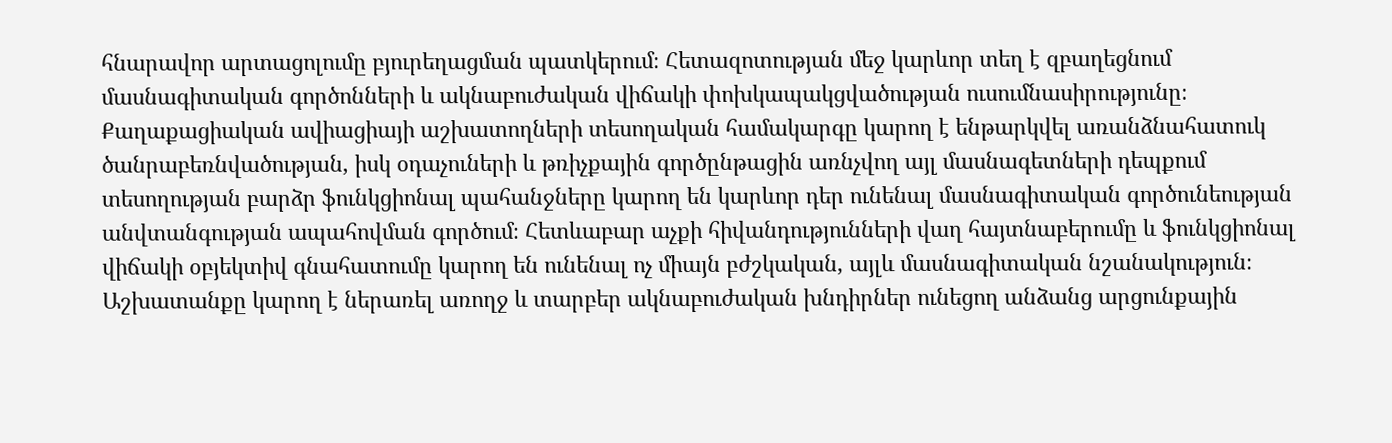հնարավոր արտացոլումը բյուրեղացման պատկերում։ Հետազոտության մեջ կարևոր տեղ է զբաղեցնում մասնագիտական գործոնների և ակնաբուժական վիճակի փոխկապակցվածության ուսումնասիրությունը։ Քաղաքացիական ավիացիայի աշխատողների տեսողական համակարգը կարող է ենթարկվել առանձնահատուկ ծանրաբեռնվածության, իսկ օդաչուների և թռիչքային գործընթացին առնչվող այլ մասնագետների դեպքում տեսողության բարձր ֆունկցիոնալ պահանջները կարող են կարևոր դեր ունենալ մասնագիտական գործունեության անվտանգության ապահովման գործում։ Հետևաբար աչքի հիվանդությունների վաղ հայտնաբերումը և ֆունկցիոնալ վիճակի օբյեկտիվ գնահատումը կարող են ունենալ ոչ միայն բժշկական, այլև մասնագիտական նշանակություն։ Աշխատանքը կարող է ներառել առողջ և տարբեր ակնաբուժական խնդիրներ ունեցող անձանց արցունքային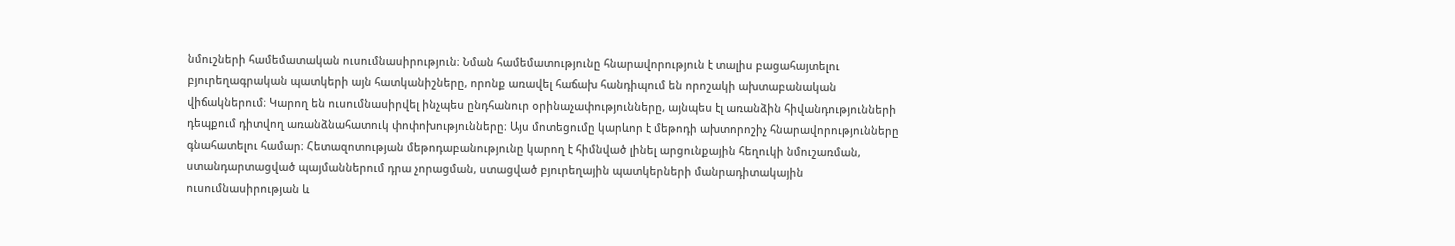նմուշների համեմատական ուսումնասիրություն։ Նման համեմատությունը հնարավորություն է տալիս բացահայտելու բյուրեղագրական պատկերի այն հատկանիշները, որոնք առավել հաճախ հանդիպում են որոշակի ախտաբանական վիճակներում։ Կարող են ուսումնասիրվել ինչպես ընդհանուր օրինաչափությունները, այնպես էլ առանձին հիվանդությունների դեպքում դիտվող առանձնահատուկ փոփոխությունները։ Այս մոտեցումը կարևոր է մեթոդի ախտորոշիչ հնարավորությունները գնահատելու համար։ Հետազոտության մեթոդաբանությունը կարող է հիմնված լինել արցունքային հեղուկի նմուշառման, ստանդարտացված պայմաններում դրա չորացման, ստացված բյուրեղային պատկերների մանրադիտակային ուսումնասիրության և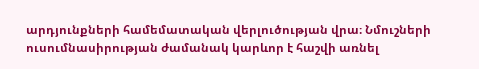արդյունքների համեմատական վերլուծության վրա։ Նմուշների ուսումնասիրության ժամանակ կարևոր է հաշվի առնել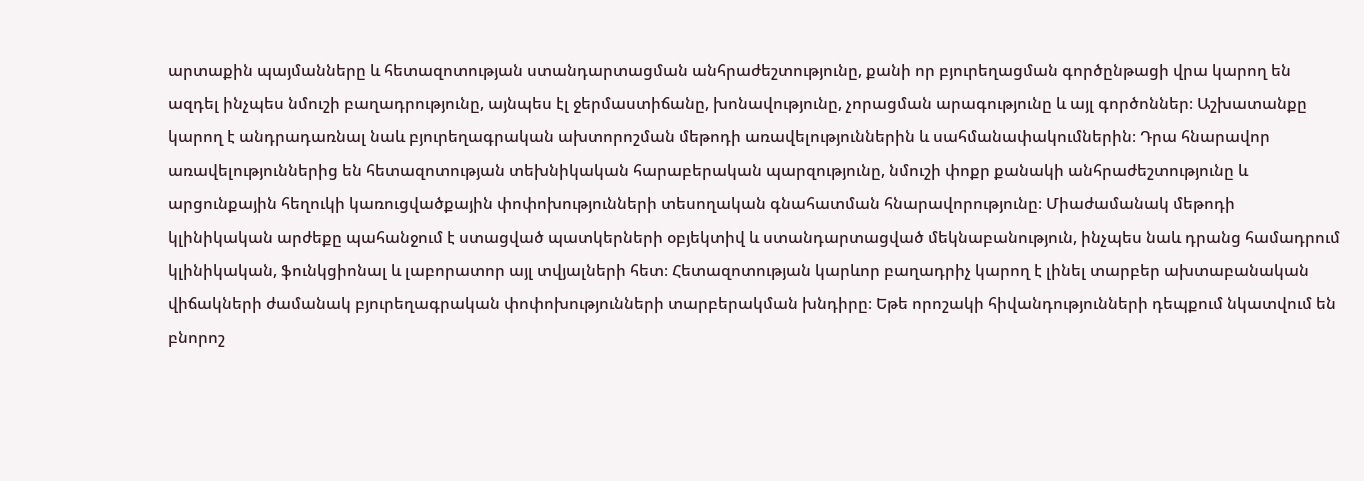արտաքին պայմանները և հետազոտության ստանդարտացման անհրաժեշտությունը, քանի որ բյուրեղացման գործընթացի վրա կարող են ազդել ինչպես նմուշի բաղադրությունը, այնպես էլ ջերմաստիճանը, խոնավությունը, չորացման արագությունը և այլ գործոններ։ Աշխատանքը կարող է անդրադառնալ նաև բյուրեղագրական ախտորոշման մեթոդի առավելություններին և սահմանափակումներին։ Դրա հնարավոր առավելություններից են հետազոտության տեխնիկական հարաբերական պարզությունը, նմուշի փոքր քանակի անհրաժեշտությունը և արցունքային հեղուկի կառուցվածքային փոփոխությունների տեսողական գնահատման հնարավորությունը։ Միաժամանակ մեթոդի կլինիկական արժեքը պահանջում է ստացված պատկերների օբյեկտիվ և ստանդարտացված մեկնաբանություն, ինչպես նաև դրանց համադրում կլինիկական, ֆունկցիոնալ և լաբորատոր այլ տվյալների հետ։ Հետազոտության կարևոր բաղադրիչ կարող է լինել տարբեր ախտաբանական վիճակների ժամանակ բյուրեղագրական փոփոխությունների տարբերակման խնդիրը։ Եթե որոշակի հիվանդությունների դեպքում նկատվում են բնորոշ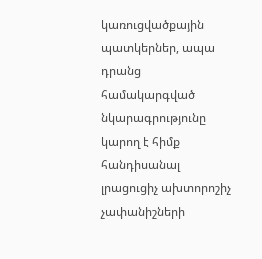կառուցվածքային պատկերներ, ապա դրանց համակարգված նկարագրությունը կարող է հիմք հանդիսանալ լրացուցիչ ախտորոշիչ չափանիշների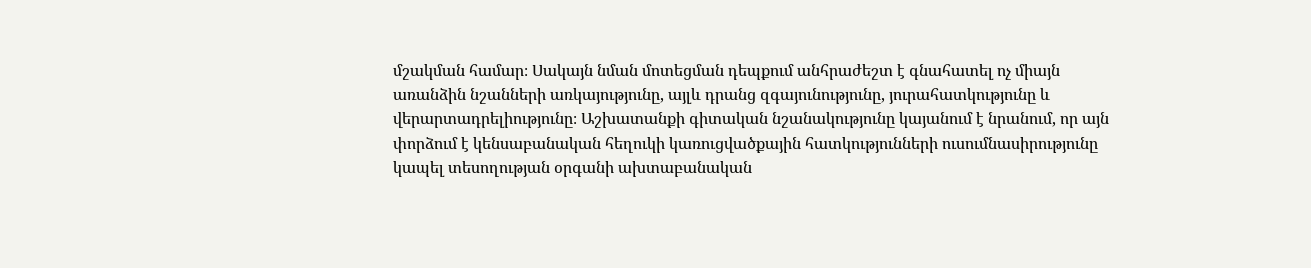մշակման համար։ Սակայն նման մոտեցման դեպքում անհրաժեշտ է գնահատել ոչ միայն առանձին նշանների առկայությունը, այլև դրանց զգայունությունը, յուրահատկությունը և վերարտադրելիությունը։ Աշխատանքի գիտական նշանակությունը կայանում է նրանում, որ այն փորձում է կենսաբանական հեղուկի կառուցվածքային հատկությունների ուսումնասիրությունը կապել տեսողության օրգանի ախտաբանական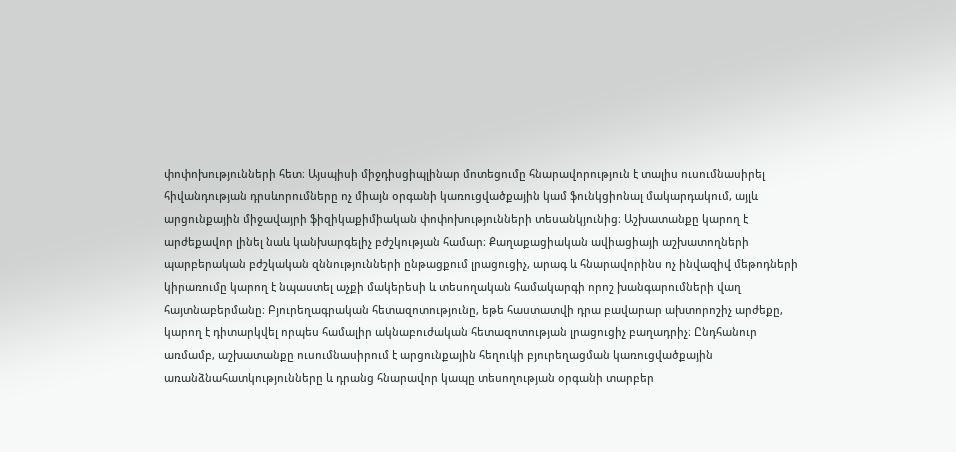փոփոխությունների հետ։ Այսպիսի միջդիսցիպլինար մոտեցումը հնարավորություն է տալիս ուսումնասիրել հիվանդության դրսևորումները ոչ միայն օրգանի կառուցվածքային կամ ֆունկցիոնալ մակարդակում, այլև արցունքային միջավայրի ֆիզիկաքիմիական փոփոխությունների տեսանկյունից։ Աշխատանքը կարող է արժեքավոր լինել նաև կանխարգելիչ բժշկության համար։ Քաղաքացիական ավիացիայի աշխատողների պարբերական բժշկական զննությունների ընթացքում լրացուցիչ, արագ և հնարավորինս ոչ ինվազիվ մեթոդների կիրառումը կարող է նպաստել աչքի մակերեսի և տեսողական համակարգի որոշ խանգարումների վաղ հայտնաբերմանը։ Բյուրեղագրական հետազոտությունը, եթե հաստատվի դրա բավարար ախտորոշիչ արժեքը, կարող է դիտարկվել որպես համալիր ակնաբուժական հետազոտության լրացուցիչ բաղադրիչ։ Ընդհանուր առմամբ, աշխատանքը ուսումնասիրում է արցունքային հեղուկի բյուրեղացման կառուցվածքային առանձնահատկությունները և դրանց հնարավոր կապը տեսողության օրգանի տարբեր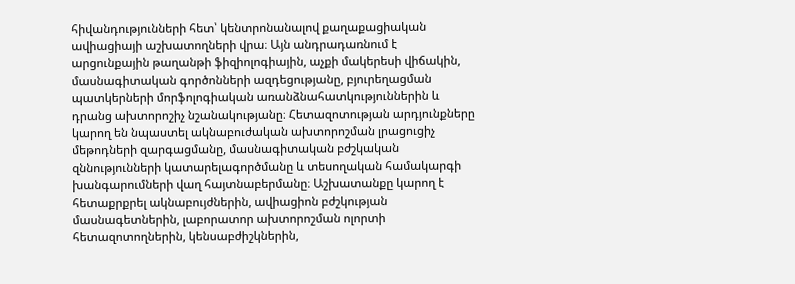հիվանդությունների հետ՝ կենտրոնանալով քաղաքացիական ավիացիայի աշխատողների վրա։ Այն անդրադառնում է արցունքային թաղանթի ֆիզիոլոգիային, աչքի մակերեսի վիճակին, մասնագիտական գործոնների ազդեցությանը, բյուրեղացման պատկերների մորֆոլոգիական առանձնահատկություններին և դրանց ախտորոշիչ նշանակությանը։ Հետազոտության արդյունքները կարող են նպաստել ակնաբուժական ախտորոշման լրացուցիչ մեթոդների զարգացմանը, մասնագիտական բժշկական զննությունների կատարելագործմանը և տեսողական համակարգի խանգարումների վաղ հայտնաբերմանը։ Աշխատանքը կարող է հետաքրքրել ակնաբույժներին, ավիացիոն բժշկության մասնագետներին, լաբորատոր ախտորոշման ոլորտի հետազոտողներին, կենսաբժիշկներին,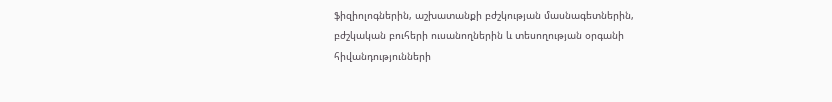ֆիզիոլոգներին, աշխատանքի բժշկության մասնագետներին, բժշկական բուհերի ուսանողներին և տեսողության օրգանի հիվանդությունների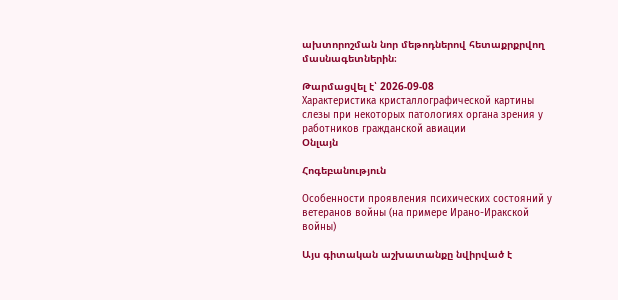ախտորոշման նոր մեթոդներով հետաքրքրվող մասնագետներին։

Թարմացվել է՝ 2026-09-08
Характеристика кристаллографической картины слезы при некоторых патологиях органа зрения у работников гражданской авиации
Օնլայն

Հոգեբանություն

Особенности проявления психических состояний у ветеранов войны (на примере Ирано-Иракской войны)

Այս գիտական աշխատանքը նվիրված է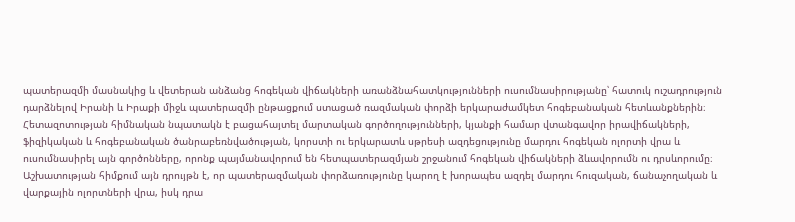պատերազմի մասնակից և վետերան անձանց հոգեկան վիճակների առանձնահատկությունների ուսումնասիրությանը՝ հատուկ ուշադրություն դարձնելով Իրանի և Իրաքի միջև պատերազմի ընթացքում ստացած ռազմական փորձի երկարաժամկետ հոգեբանական հետևանքներին։ Հետազոտության հիմնական նպատակն է բացահայտել մարտական գործողությունների, կյանքի համար վտանգավոր իրավիճակների, ֆիզիկական և հոգեբանական ծանրաբեռնվածության, կորստի ու երկարատև սթրեսի ազդեցությունը մարդու հոգեկան ոլորտի վրա և ուսումնասիրել այն գործոնները, որոնք պայմանավորում են հետպատերազմյան շրջանում հոգեկան վիճակների ձևավորումն ու դրսևորումը։ Աշխատության հիմքում այն դրույթն է, որ պատերազմական փորձառությունը կարող է խորապես ազդել մարդու հուզական, ճանաչողական և վարքային ոլորտների վրա, իսկ դրա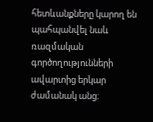հետևանքները կարող են պահպանվել նաև ռազմական գործողությունների ավարտից երկար ժամանակ անց։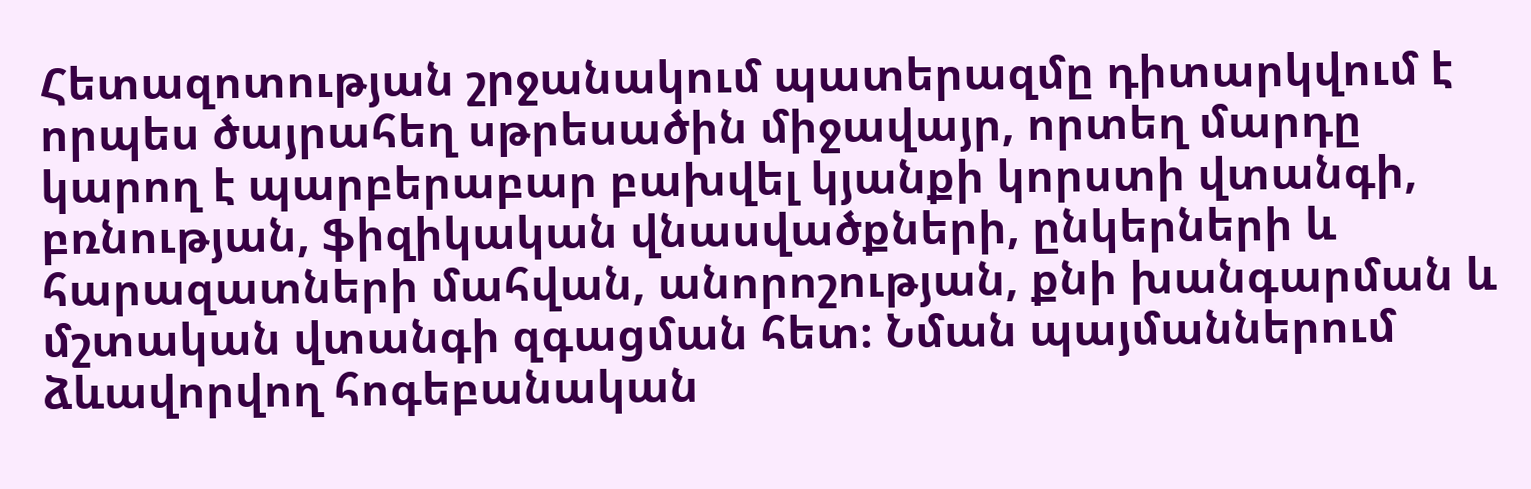Հետազոտության շրջանակում պատերազմը դիտարկվում է որպես ծայրահեղ սթրեսածին միջավայր, որտեղ մարդը կարող է պարբերաբար բախվել կյանքի կորստի վտանգի, բռնության, ֆիզիկական վնասվածքների, ընկերների և հարազատների մահվան, անորոշության, քնի խանգարման և մշտական վտանգի զգացման հետ։ Նման պայմաններում ձևավորվող հոգեբանական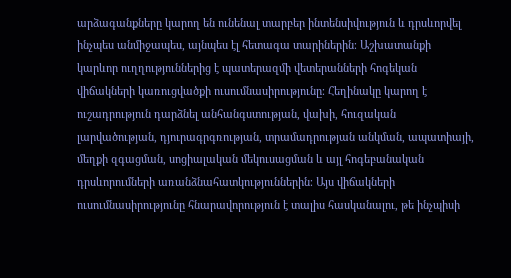արձագանքները կարող են ունենալ տարբեր ինտենսիվություն և դրսևորվել ինչպես անմիջապես, այնպես էլ հետագա տարիներին։ Աշխատանքի կարևոր ուղղություններից է պատերազմի վետերանների հոգեկան վիճակների կառուցվածքի ուսումնասիրությունը։ Հեղինակը կարող է ուշադրություն դարձնել անհանգստության, վախի, հուզական լարվածության, դյուրագրգռության, տրամադրության անկման, ապատիայի, մեղքի զգացման, սոցիալական մեկուսացման և այլ հոգեբանական դրսևորումների առանձնահատկություններին։ Այս վիճակների ուսումնասիրությունը հնարավորություն է տալիս հասկանալու, թե ինչպիսի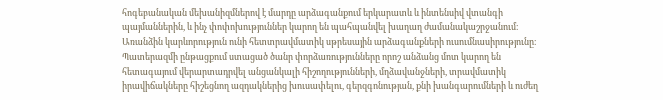հոգեբանական մեխանիզմներով է մարդը արձագանքում երկարատև և ինտենսիվ վտանգի պայմաններին, և ինչ փոփոխություններ կարող են պահպանվել խաղաղ ժամանակաշրջանում։ Առանձին կարևորություն ունի հետտրավմատիկ սթրեսային արձագանքների ուսումնասիրությունը։ Պատերազմի ընթացքում ստացած ծանր փորձառությունները որոշ անձանց մոտ կարող են հետագայում վերարտադրվել անցանկալի հիշողությունների, մղձավանջների, տրավմատիկ իրավիճակները հիշեցնող ազդակներից խուսափելու, գերզգոնության, քնի խանգարումների և ուժեղ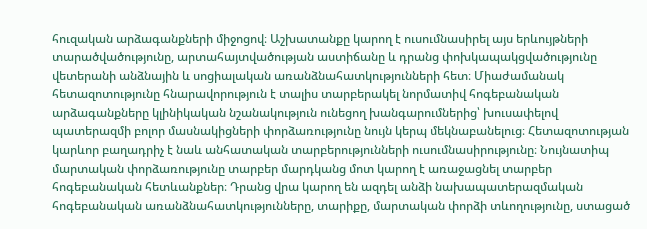հուզական արձագանքների միջոցով։ Աշխատանքը կարող է ուսումնասիրել այս երևույթների տարածվածությունը, արտահայտվածության աստիճանը և դրանց փոխկապակցվածությունը վետերանի անձնային և սոցիալական առանձնահատկությունների հետ։ Միաժամանակ հետազոտությունը հնարավորություն է տալիս տարբերակել նորմատիվ հոգեբանական արձագանքները կլինիկական նշանակություն ունեցող խանգարումներից՝ խուսափելով պատերազմի բոլոր մասնակիցների փորձառությունը նույն կերպ մեկնաբանելուց։ Հետազոտության կարևոր բաղադրիչ է նաև անհատական տարբերությունների ուսումնասիրությունը։ Նույնատիպ մարտական փորձառությունը տարբեր մարդկանց մոտ կարող է առաջացնել տարբեր հոգեբանական հետևանքներ։ Դրանց վրա կարող են ազդել անձի նախապատերազմական հոգեբանական առանձնահատկությունները, տարիքը, մարտական փորձի տևողությունը, ստացած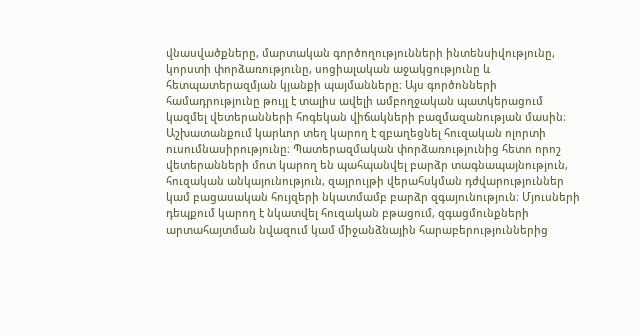վնասվածքները, մարտական գործողությունների ինտենսիվությունը, կորստի փորձառությունը, սոցիալական աջակցությունը և հետպատերազմյան կյանքի պայմանները։ Այս գործոնների համադրությունը թույլ է տալիս ավելի ամբողջական պատկերացում կազմել վետերանների հոգեկան վիճակների բազմազանության մասին։ Աշխատանքում կարևոր տեղ կարող է զբաղեցնել հուզական ոլորտի ուսումնասիրությունը։ Պատերազմական փորձառությունից հետո որոշ վետերանների մոտ կարող են պահպանվել բարձր տագնապայնություն, հուզական անկայունություն, զայրույթի վերահսկման դժվարություններ կամ բացասական հույզերի նկատմամբ բարձր զգայունություն։ Մյուսների դեպքում կարող է նկատվել հուզական բթացում, զգացմունքների արտահայտման նվազում կամ միջանձնային հարաբերություններից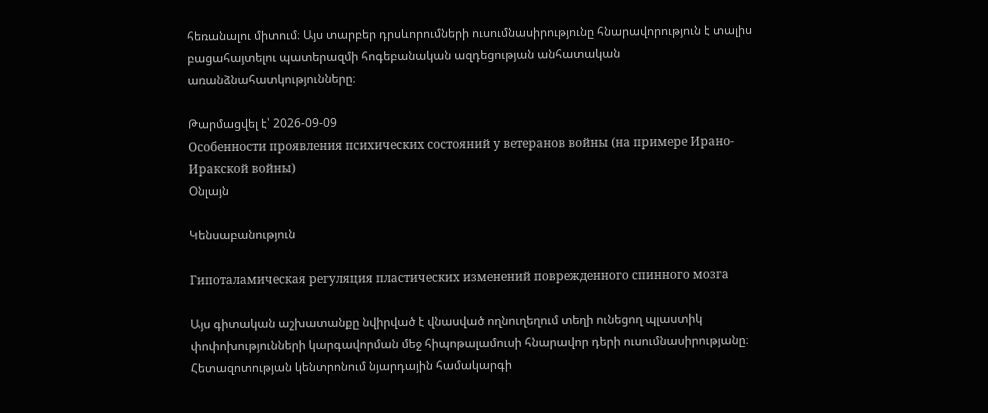հեռանալու միտում։ Այս տարբեր դրսևորումների ուսումնասիրությունը հնարավորություն է տալիս բացահայտելու պատերազմի հոգեբանական ազդեցության անհատական առանձնահատկությունները։

Թարմացվել է՝ 2026-09-09
Особенности проявления психических состояний у ветеранов войны (на примере Ирано-Иракской войны)
Օնլայն

Կենսաբանություն

Гипоталамическая регуляция пластических изменений поврежденного спинного мозга

Այս գիտական աշխատանքը նվիրված է վնասված ողնուղեղում տեղի ունեցող պլաստիկ փոփոխությունների կարգավորման մեջ հիպոթալամուսի հնարավոր դերի ուսումնասիրությանը։ Հետազոտության կենտրոնում նյարդային համակարգի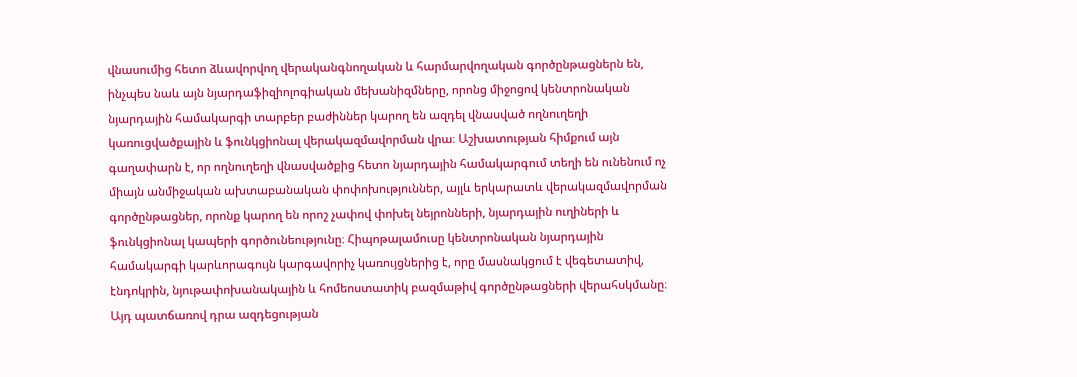վնասումից հետո ձևավորվող վերականգնողական և հարմարվողական գործընթացներն են, ինչպես նաև այն նյարդաֆիզիոլոգիական մեխանիզմները, որոնց միջոցով կենտրոնական նյարդային համակարգի տարբեր բաժիններ կարող են ազդել վնասված ողնուղեղի կառուցվածքային և ֆունկցիոնալ վերակազմավորման վրա։ Աշխատության հիմքում այն գաղափարն է, որ ողնուղեղի վնասվածքից հետո նյարդային համակարգում տեղի են ունենում ոչ միայն անմիջական ախտաբանական փոփոխություններ, այլև երկարատև վերակազմավորման գործընթացներ, որոնք կարող են որոշ չափով փոխել նեյրոնների, նյարդային ուղիների և ֆունկցիոնալ կապերի գործունեությունը։ Հիպոթալամուսը կենտրոնական նյարդային համակարգի կարևորագույն կարգավորիչ կառույցներից է, որը մասնակցում է վեգետատիվ, էնդոկրին, նյութափոխանակային և հոմեոստատիկ բազմաթիվ գործընթացների վերահսկմանը։ Այդ պատճառով դրա ազդեցության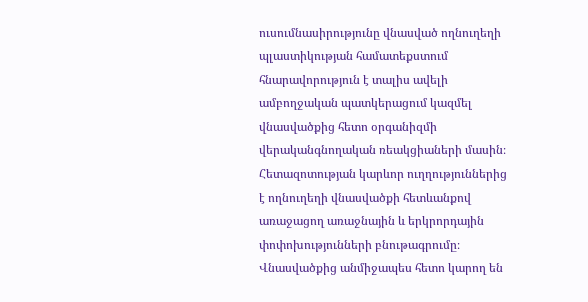ուսումնասիրությունը վնասված ողնուղեղի պլաստիկության համատեքստում հնարավորություն է տալիս ավելի ամբողջական պատկերացում կազմել վնասվածքից հետո օրգանիզմի վերականգնողական ռեակցիաների մասին։ Հետազոտության կարևոր ուղղություններից է ողնուղեղի վնասվածքի հետևանքով առաջացող առաջնային և երկրորդային փոփոխությունների բնութագրումը։ Վնասվածքից անմիջապես հետո կարող են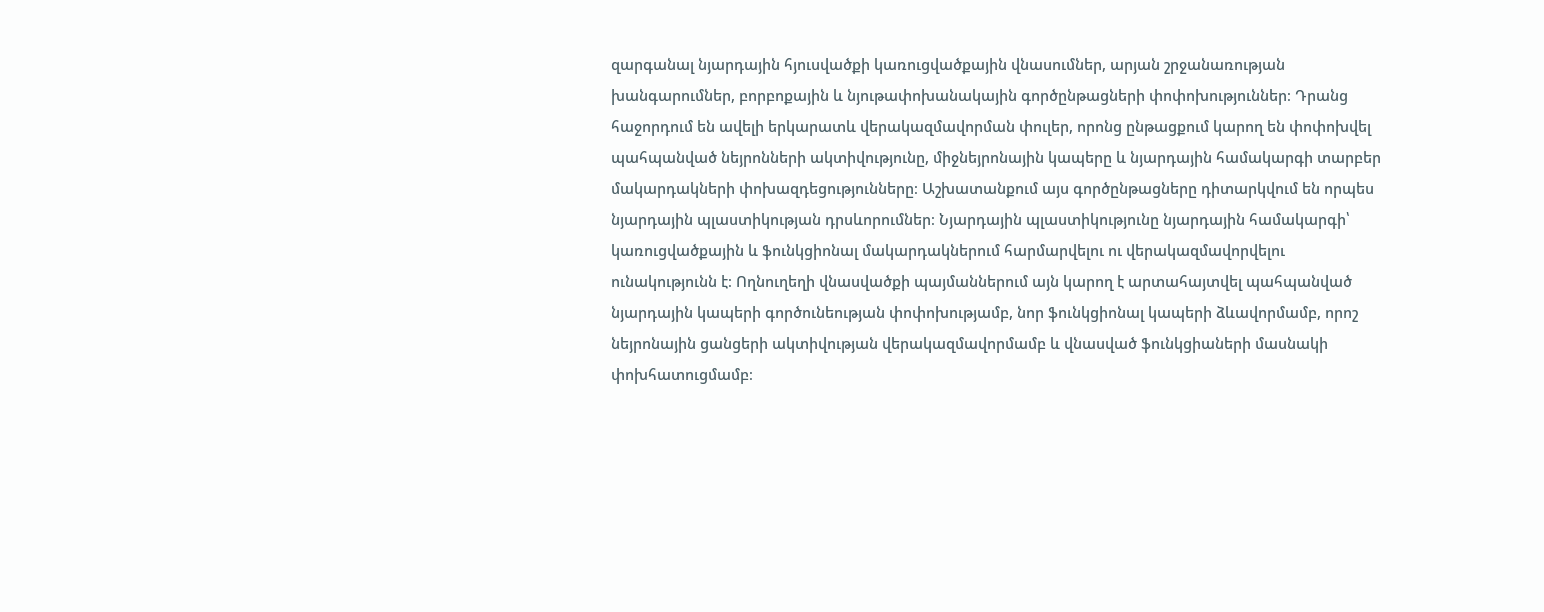զարգանալ նյարդային հյուսվածքի կառուցվածքային վնասումներ, արյան շրջանառության խանգարումներ, բորբոքային և նյութափոխանակային գործընթացների փոփոխություններ։ Դրանց հաջորդում են ավելի երկարատև վերակազմավորման փուլեր, որոնց ընթացքում կարող են փոփոխվել պահպանված նեյրոնների ակտիվությունը, միջնեյրոնային կապերը և նյարդային համակարգի տարբեր մակարդակների փոխազդեցությունները։ Աշխատանքում այս գործընթացները դիտարկվում են որպես նյարդային պլաստիկության դրսևորումներ։ Նյարդային պլաստիկությունը նյարդային համակարգի՝ կառուցվածքային և ֆունկցիոնալ մակարդակներում հարմարվելու ու վերակազմավորվելու ունակությունն է։ Ողնուղեղի վնասվածքի պայմաններում այն կարող է արտահայտվել պահպանված նյարդային կապերի գործունեության փոփոխությամբ, նոր ֆունկցիոնալ կապերի ձևավորմամբ, որոշ նեյրոնային ցանցերի ակտիվության վերակազմավորմամբ և վնասված ֆունկցիաների մասնակի փոխհատուցմամբ։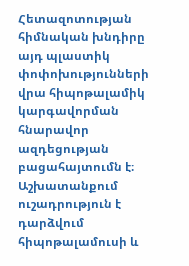Հետազոտության հիմնական խնդիրը այդ պլաստիկ փոփոխությունների վրա հիպոթալամիկ կարգավորման հնարավոր ազդեցության բացահայտումն է։ Աշխատանքում ուշադրություն է դարձվում հիպոթալամուսի և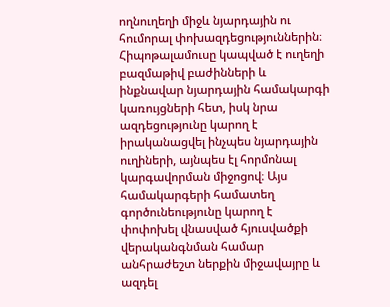ողնուղեղի միջև նյարդային ու հումորալ փոխազդեցություններին։ Հիպոթալամուսը կապված է ուղեղի բազմաթիվ բաժինների և ինքնավար նյարդային համակարգի կառույցների հետ, իսկ նրա ազդեցությունը կարող է իրականացվել ինչպես նյարդային ուղիների, այնպես էլ հորմոնալ կարգավորման միջոցով։ Այս համակարգերի համատեղ գործունեությունը կարող է փոփոխել վնասված հյուսվածքի վերականգնման համար անհրաժեշտ ներքին միջավայրը և ազդել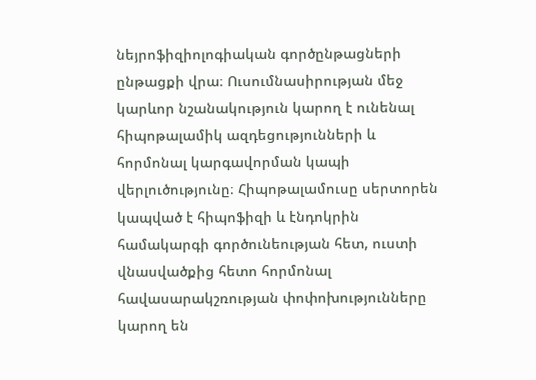նեյրոֆիզիոլոգիական գործընթացների ընթացքի վրա։ Ուսումնասիրության մեջ կարևոր նշանակություն կարող է ունենալ հիպոթալամիկ ազդեցությունների և հորմոնալ կարգավորման կապի վերլուծությունը։ Հիպոթալամուսը սերտորեն կապված է հիպոֆիզի և էնդոկրին համակարգի գործունեության հետ, ուստի վնասվածքից հետո հորմոնալ հավասարակշռության փոփոխությունները կարող են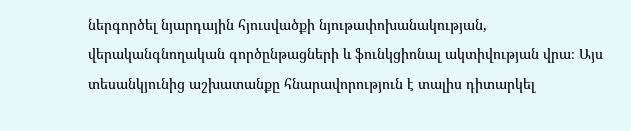ներգործել նյարդային հյուսվածքի նյութափոխանակության, վերականգնողական գործընթացների և ֆունկցիոնալ ակտիվության վրա։ Այս տեսանկյունից աշխատանքը հնարավորություն է տալիս դիտարկել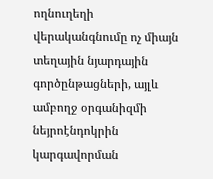ողնուղեղի վերականգնումը ոչ միայն տեղային նյարդային գործընթացների, այլև ամբողջ օրգանիզմի նեյրոէնդոկրին կարգավորման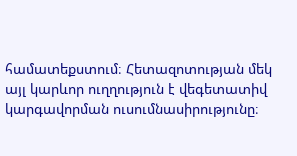համատեքստում։ Հետազոտության մեկ այլ կարևոր ուղղություն է վեգետատիվ կարգավորման ուսումնասիրությունը։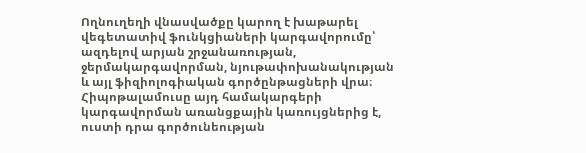Ողնուղեղի վնասվածքը կարող է խաթարել վեգետատիվ ֆունկցիաների կարգավորումը՝ ազդելով արյան շրջանառության, ջերմակարգավորման, նյութափոխանակության և այլ ֆիզիոլոգիական գործընթացների վրա։ Հիպոթալամուսը այդ համակարգերի կարգավորման առանցքային կառույցներից է, ուստի դրա գործունեության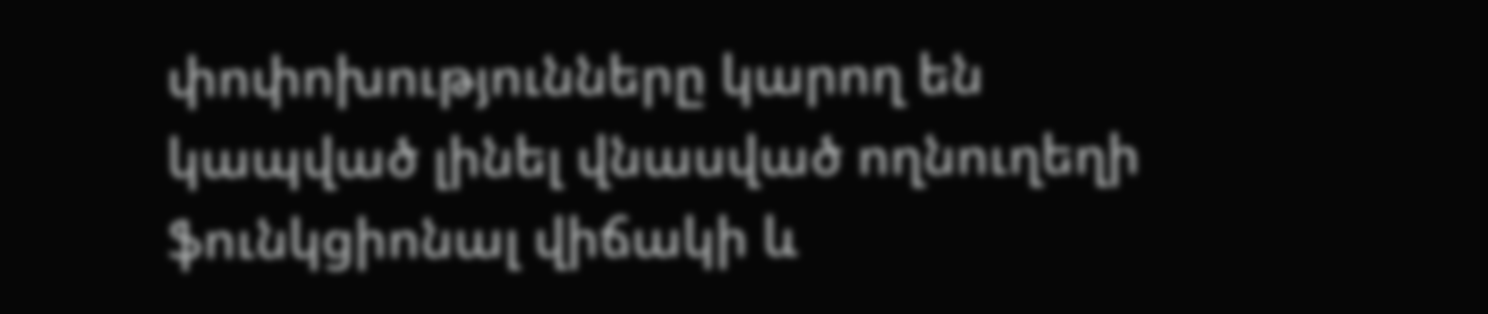փոփոխությունները կարող են կապված լինել վնասված ողնուղեղի ֆունկցիոնալ վիճակի և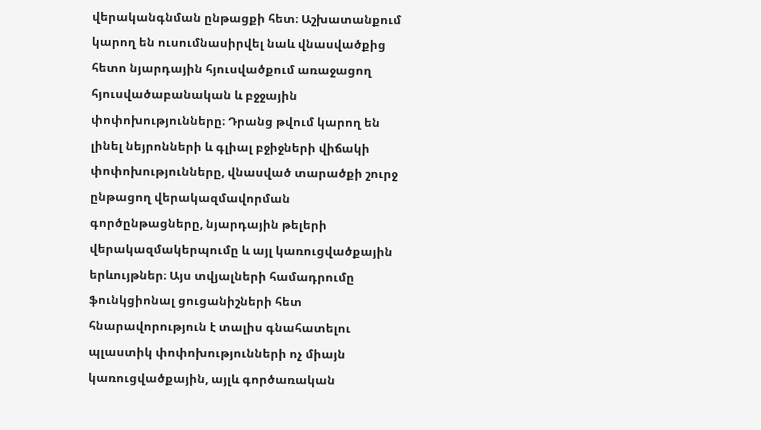վերականգնման ընթացքի հետ։ Աշխատանքում կարող են ուսումնասիրվել նաև վնասվածքից հետո նյարդային հյուսվածքում առաջացող հյուսվածաբանական և բջջային փոփոխությունները։ Դրանց թվում կարող են լինել նեյրոնների և գլիալ բջիջների վիճակի փոփոխությունները, վնասված տարածքի շուրջ ընթացող վերակազմավորման գործընթացները, նյարդային թելերի վերակազմակերպումը և այլ կառուցվածքային երևույթներ։ Այս տվյալների համադրումը ֆունկցիոնալ ցուցանիշների հետ հնարավորություն է տալիս գնահատելու պլաստիկ փոփոխությունների ոչ միայն կառուցվածքային, այլև գործառական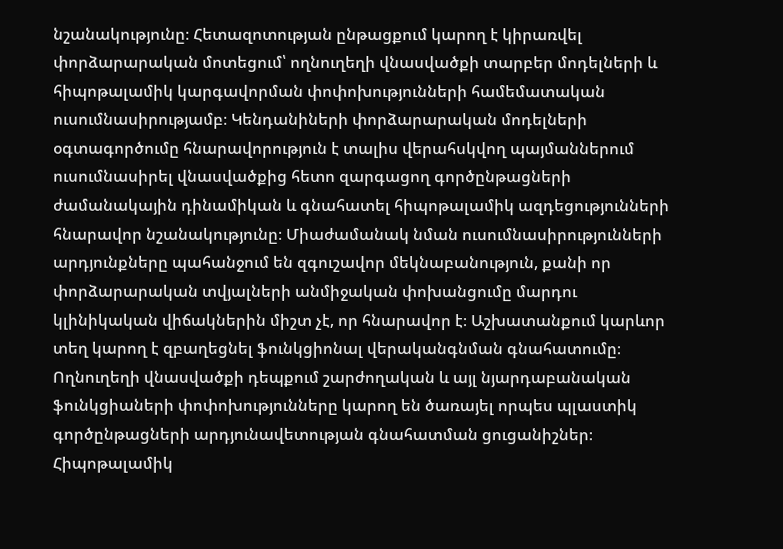նշանակությունը։ Հետազոտության ընթացքում կարող է կիրառվել փորձարարական մոտեցում՝ ողնուղեղի վնասվածքի տարբեր մոդելների և հիպոթալամիկ կարգավորման փոփոխությունների համեմատական ուսումնասիրությամբ։ Կենդանիների փորձարարական մոդելների օգտագործումը հնարավորություն է տալիս վերահսկվող պայմաններում ուսումնասիրել վնասվածքից հետո զարգացող գործընթացների ժամանակային դինամիկան և գնահատել հիպոթալամիկ ազդեցությունների հնարավոր նշանակությունը։ Միաժամանակ նման ուսումնասիրությունների արդյունքները պահանջում են զգուշավոր մեկնաբանություն, քանի որ փորձարարական տվյալների անմիջական փոխանցումը մարդու կլինիկական վիճակներին միշտ չէ, որ հնարավոր է։ Աշխատանքում կարևոր տեղ կարող է զբաղեցնել ֆունկցիոնալ վերականգնման գնահատումը։ Ողնուղեղի վնասվածքի դեպքում շարժողական և այլ նյարդաբանական ֆունկցիաների փոփոխությունները կարող են ծառայել որպես պլաստիկ գործընթացների արդյունավետության գնահատման ցուցանիշներ։ Հիպոթալամիկ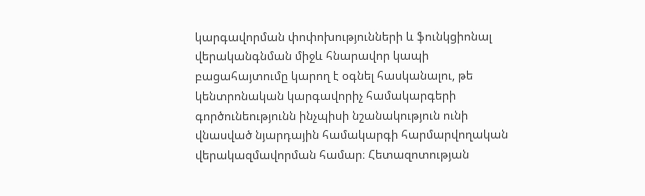կարգավորման փոփոխությունների և ֆունկցիոնալ վերականգնման միջև հնարավոր կապի բացահայտումը կարող է օգնել հասկանալու, թե կենտրոնական կարգավորիչ համակարգերի գործունեությունն ինչպիսի նշանակություն ունի վնասված նյարդային համակարգի հարմարվողական վերակազմավորման համար։ Հետազոտության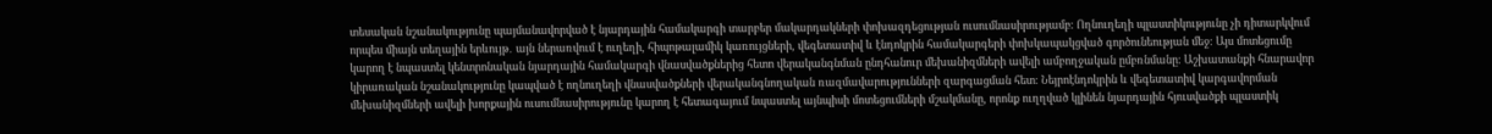տեսական նշանակությունը պայմանավորված է նյարդային համակարգի տարբեր մակարդակների փոխազդեցության ուսումնասիրությամբ։ Ողնուղեղի պլաստիկությունը չի դիտարկվում որպես միայն տեղային երևույթ․ այն ներառվում է ուղեղի, հիպոթալամիկ կառույցների, վեգետատիվ և էնդոկրին համակարգերի փոխկապակցված գործունեության մեջ։ Այս մոտեցումը կարող է նպաստել կենտրոնական նյարդային համակարգի վնասվածքներից հետո վերականգնման ընդհանուր մեխանիզմների ավելի ամբողջական ըմբռնմանը։ Աշխատանքի հնարավոր կիրառական նշանակությունը կապված է ողնուղեղի վնասվածքների վերականգնողական ռազմավարությունների զարգացման հետ։ Նեյրոէնդոկրին և վեգետատիվ կարգավորման մեխանիզմների ավելի խորքային ուսումնասիրությունը կարող է հետագայում նպաստել այնպիսի մոտեցումների մշակմանը, որոնք ուղղված կլինեն նյարդային հյուսվածքի պլաստիկ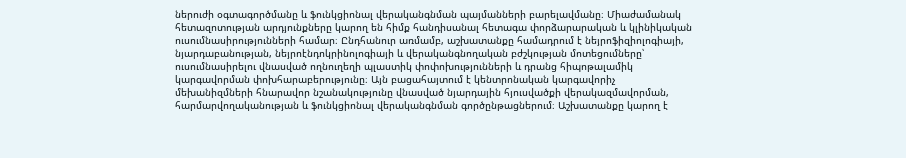ներուժի օգտագործմանը և ֆունկցիոնալ վերականգնման պայմանների բարելավմանը։ Միաժամանակ հետազոտության արդյունքները կարող են հիմք հանդիսանալ հետագա փորձարարական և կլինիկական ուսումնասիրությունների համար։ Ընդհանուր առմամբ, աշխատանքը համադրում է նեյրոֆիզիոլոգիայի, նյարդաբանության, նեյրոէնդոկրինոլոգիայի և վերականգնողական բժշկության մոտեցումները՝ ուսումնասիրելու վնասված ողնուղեղի պլաստիկ փոփոխությունների և դրանց հիպոթալամիկ կարգավորման փոխհարաբերությունը։ Այն բացահայտում է կենտրոնական կարգավորիչ մեխանիզմների հնարավոր նշանակությունը վնասված նյարդային հյուսվածքի վերակազմավորման, հարմարվողականության և ֆունկցիոնալ վերականգնման գործընթացներում։ Աշխատանքը կարող է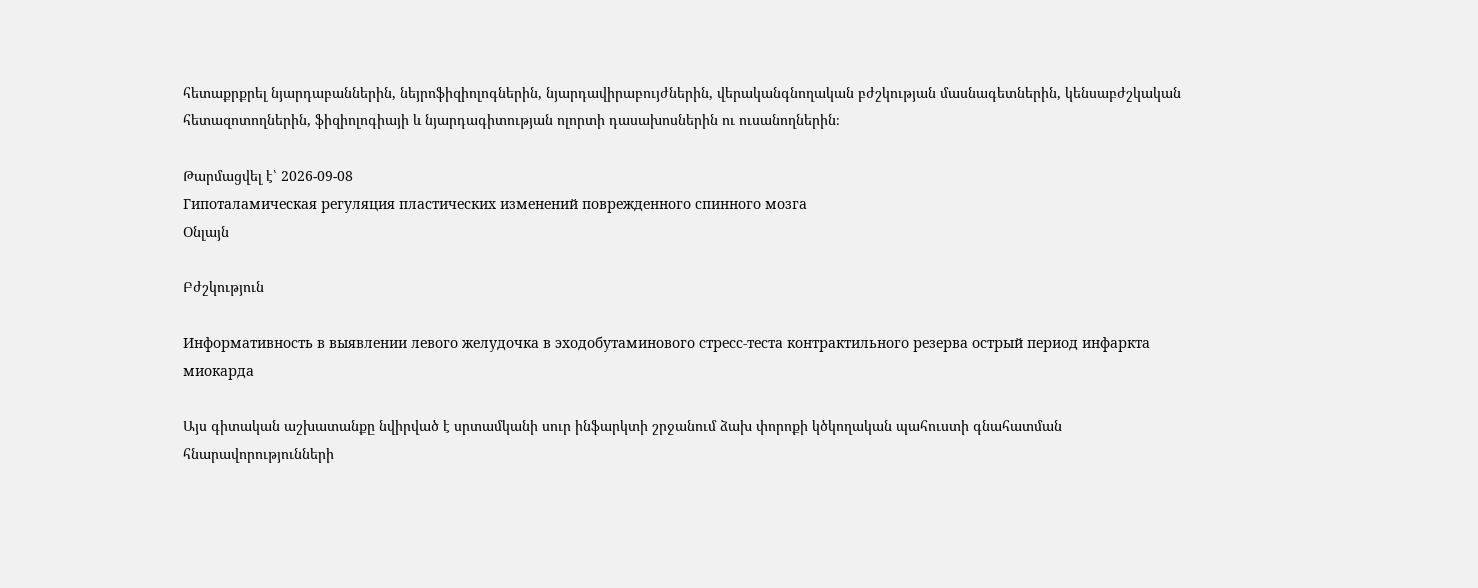հետաքրքրել նյարդաբաններին, նեյրոֆիզիոլոգներին, նյարդավիրաբույժներին, վերականգնողական բժշկության մասնագետներին, կենսաբժշկական հետազոտողներին, ֆիզիոլոգիայի և նյարդագիտության ոլորտի դասախոսներին ու ուսանողներին։

Թարմացվել է՝ 2026-09-08
Гипоталамическая регуляция пластических изменений поврежденного спинного мозга
Օնլայն

Բժշկություն

Информативность в выявлении левого желудочка в эходобутаминового стресс-теста контрактильного резерва острый период инфаркта миокарда

Այս գիտական աշխատանքը նվիրված է սրտամկանի սուր ինֆարկտի շրջանում ձախ փորոքի կծկողական պահուստի գնահատման հնարավորությունների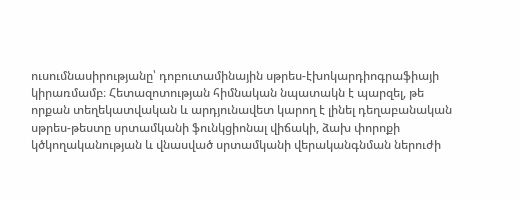ուսումնասիրությանը՝ դոբուտամինային սթրես-էխոկարդիոգրաֆիայի կիրառմամբ։ Հետազոտության հիմնական նպատակն է պարզել, թե որքան տեղեկատվական և արդյունավետ կարող է լինել դեղաբանական սթրես-թեստը սրտամկանի ֆունկցիոնալ վիճակի, ձախ փորոքի կծկողականության և վնասված սրտամկանի վերականգնման ներուժի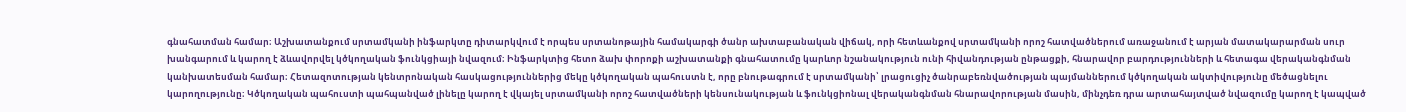գնահատման համար։ Աշխատանքում սրտամկանի ինֆարկտը դիտարկվում է որպես սրտանոթային համակարգի ծանր ախտաբանական վիճակ, որի հետևանքով սրտամկանի որոշ հատվածներում առաջանում է արյան մատակարարման սուր խանգարում և կարող է ձևավորվել կծկողական ֆունկցիայի նվազում։ Ինֆարկտից հետո ձախ փորոքի աշխատանքի գնահատումը կարևոր նշանակություն ունի հիվանդության ընթացքի, հնարավոր բարդությունների և հետագա վերականգնման կանխատեսման համար։ Հետազոտության կենտրոնական հասկացություններից մեկը կծկողական պահուստն է, որը բնութագրում է սրտամկանի՝ լրացուցիչ ծանրաբեռնվածության պայմաններում կծկողական ակտիվությունը մեծացնելու կարողությունը։ Կծկողական պահուստի պահպանված լինելը կարող է վկայել սրտամկանի որոշ հատվածների կենսունակության և ֆունկցիոնալ վերականգնման հնարավորության մասին, մինչդեռ դրա արտահայտված նվազումը կարող է կապված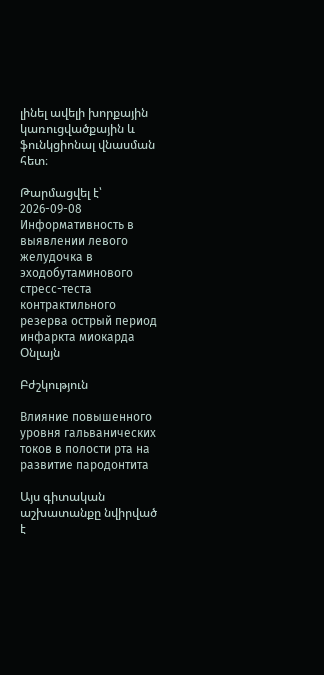լինել ավելի խորքային կառուցվածքային և ֆունկցիոնալ վնասման հետ։

Թարմացվել է՝ 2026-09-08
Информативность в выявлении левого желудочка в эходобутаминового стресс-теста контрактильного резерва острый период инфаркта миокарда
Օնլայն

Բժշկություն

Влияние повышенного уровня гальванических токов в полости рта на развитие пародонтита

Այս գիտական աշխատանքը նվիրված է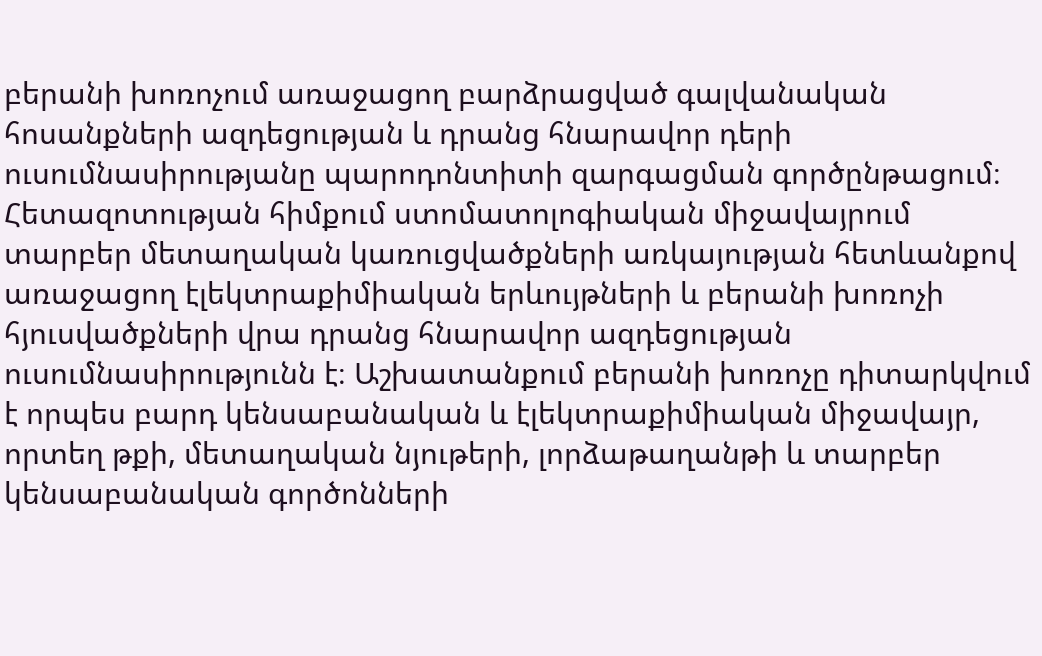բերանի խոռոչում առաջացող բարձրացված գալվանական հոսանքների ազդեցության և դրանց հնարավոր դերի ուսումնասիրությանը պարոդոնտիտի զարգացման գործընթացում։ Հետազոտության հիմքում ստոմատոլոգիական միջավայրում տարբեր մետաղական կառուցվածքների առկայության հետևանքով առաջացող էլեկտրաքիմիական երևույթների և բերանի խոռոչի հյուսվածքների վրա դրանց հնարավոր ազդեցության ուսումնասիրությունն է։ Աշխատանքում բերանի խոռոչը դիտարկվում է որպես բարդ կենսաբանական և էլեկտրաքիմիական միջավայր, որտեղ թքի, մետաղական նյութերի, լորձաթաղանթի և տարբեր կենսաբանական գործոնների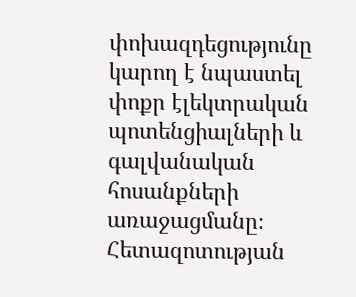փոխազդեցությունը կարող է նպաստել փոքր էլեկտրական պոտենցիալների և գալվանական հոսանքների առաջացմանը։ Հետազոտության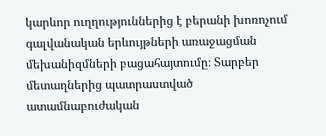կարևոր ուղղություններից է բերանի խոռոչում գալվանական երևույթների առաջացման մեխանիզմների բացահայտումը։ Տարբեր մետաղներից պատրաստված ատամնաբուժական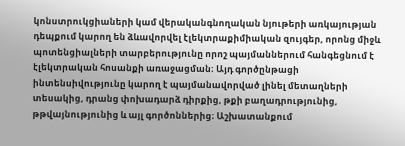կոնստրուկցիաների կամ վերականգնողական նյութերի առկայության դեպքում կարող են ձևավորվել էլեկտրաքիմիական զույգեր, որոնց միջև պոտենցիալների տարբերությունը որոշ պայմաններում հանգեցնում է էլեկտրական հոսանքի առաջացման։ Այդ գործընթացի ինտենսիվությունը կարող է պայմանավորված լինել մետաղների տեսակից, դրանց փոխադարձ դիրքից, թքի բաղադրությունից, թթվայնությունից և այլ գործոններից։ Աշխատանքում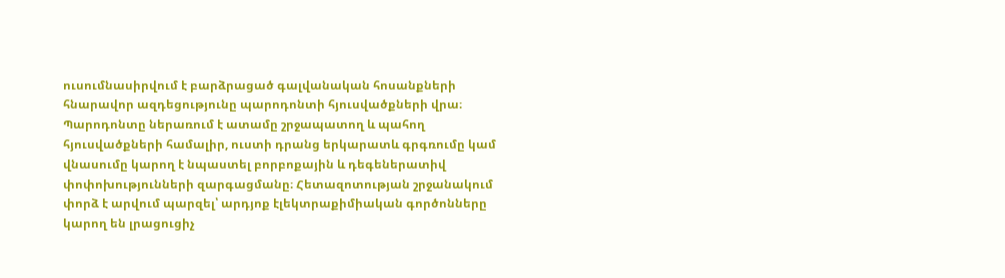ուսումնասիրվում է բարձրացած գալվանական հոսանքների հնարավոր ազդեցությունը պարոդոնտի հյուսվածքների վրա։ Պարոդոնտը ներառում է ատամը շրջապատող և պահող հյուսվածքների համալիր, ուստի դրանց երկարատև գրգռումը կամ վնասումը կարող է նպաստել բորբոքային և դեգեներատիվ փոփոխությունների զարգացմանը։ Հետազոտության շրջանակում փորձ է արվում պարզել՝ արդյոք էլեկտրաքիմիական գործոնները կարող են լրացուցիչ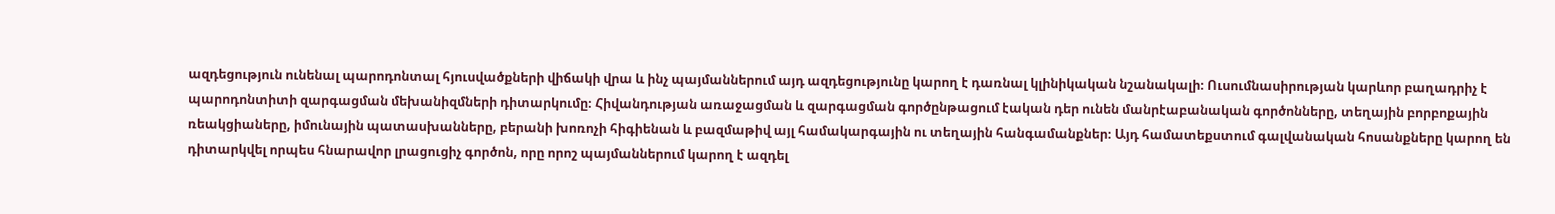ազդեցություն ունենալ պարոդոնտալ հյուսվածքների վիճակի վրա և ինչ պայմաններում այդ ազդեցությունը կարող է դառնալ կլինիկական նշանակալի։ Ուսումնասիրության կարևոր բաղադրիչ է պարոդոնտիտի զարգացման մեխանիզմների դիտարկումը։ Հիվանդության առաջացման և զարգացման գործընթացում էական դեր ունեն մանրէաբանական գործոնները, տեղային բորբոքային ռեակցիաները, իմունային պատասխանները, բերանի խոռոչի հիգիենան և բազմաթիվ այլ համակարգային ու տեղային հանգամանքներ։ Այդ համատեքստում գալվանական հոսանքները կարող են դիտարկվել որպես հնարավոր լրացուցիչ գործոն, որը որոշ պայմաններում կարող է ազդել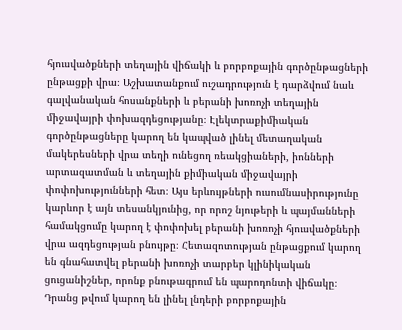հյուսվածքների տեղային վիճակի և բորբոքային գործընթացների ընթացքի վրա։ Աշխատանքում ուշադրություն է դարձվում նաև գալվանական հոսանքների և բերանի խոռոչի տեղային միջավայրի փոխազդեցությանը։ Էլեկտրաքիմիական գործընթացները կարող են կապված լինել մետաղական մակերեսների վրա տեղի ունեցող ռեակցիաների, իոնների արտազատման և տեղային քիմիական միջավայրի փոփոխությունների հետ։ Այս երևույթների ուսումնասիրությունը կարևոր է այն տեսանկյունից, որ որոշ նյութերի և պայմանների համակցումը կարող է փոփոխել բերանի խոռոչի հյուսվածքների վրա ազդեցության բնույթը։ Հետազոտության ընթացքում կարող են գնահատվել բերանի խոռոչի տարբեր կլինիկական ցուցանիշներ, որոնք բնութագրում են պարոդոնտի վիճակը։ Դրանց թվում կարող են լինել լնդերի բորբոքային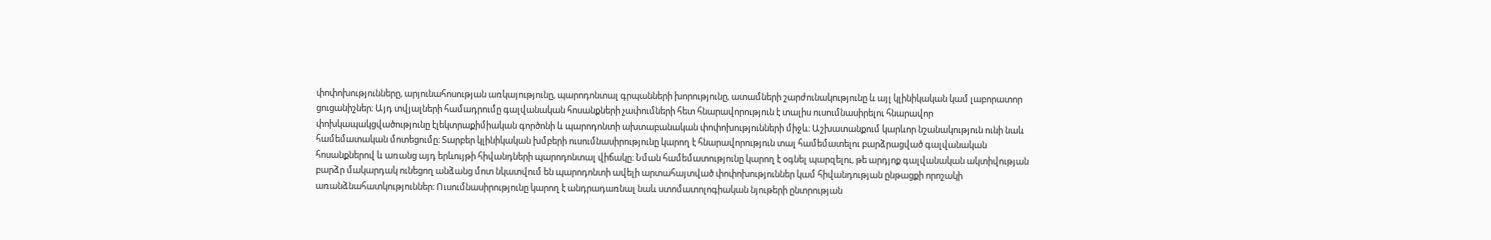փոփոխությունները, արյունահոսության առկայությունը, պարոդոնտալ գրպանների խորությունը, ատամների շարժունակությունը և այլ կլինիկական կամ լաբորատոր ցուցանիշներ։ Այդ տվյալների համադրումը գալվանական հոսանքների չափումների հետ հնարավորություն է տալիս ուսումնասիրելու հնարավոր փոխկապակցվածությունը էլեկտրաքիմիական գործոնի և պարոդոնտի ախտաբանական փոփոխությունների միջև։ Աշխատանքում կարևոր նշանակություն ունի նաև համեմատական մոտեցումը։ Տարբեր կլինիկական խմբերի ուսումնասիրությունը կարող է հնարավորություն տալ համեմատելու բարձրացված գալվանական հոսանքներով և առանց այդ երևույթի հիվանդների պարոդոնտալ վիճակը։ Նման համեմատությունը կարող է օգնել պարզելու, թե արդյոք գալվանական ակտիվության բարձր մակարդակ ունեցող անձանց մոտ նկատվում են պարոդոնտի ավելի արտահայտված փոփոխություններ կամ հիվանդության ընթացքի որոշակի առանձնահատկություններ։ Ուսումնասիրությունը կարող է անդրադառնալ նաև ստոմատոլոգիական նյութերի ընտրության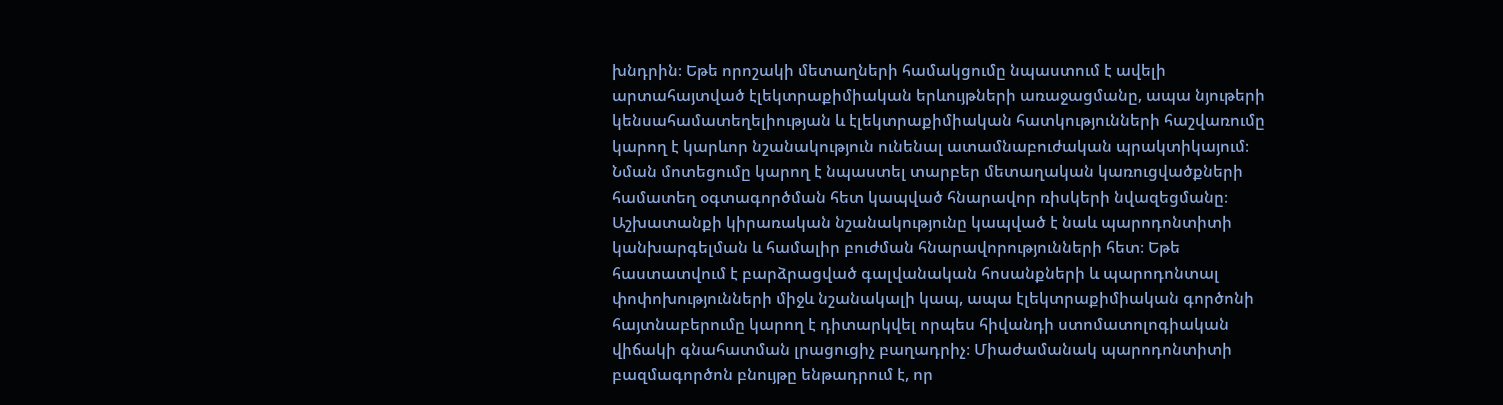խնդրին։ Եթե որոշակի մետաղների համակցումը նպաստում է ավելի արտահայտված էլեկտրաքիմիական երևույթների առաջացմանը, ապա նյութերի կենսահամատեղելիության և էլեկտրաքիմիական հատկությունների հաշվառումը կարող է կարևոր նշանակություն ունենալ ատամնաբուժական պրակտիկայում։ Նման մոտեցումը կարող է նպաստել տարբեր մետաղական կառուցվածքների համատեղ օգտագործման հետ կապված հնարավոր ռիսկերի նվազեցմանը։ Աշխատանքի կիրառական նշանակությունը կապված է նաև պարոդոնտիտի կանխարգելման և համալիր բուժման հնարավորությունների հետ։ Եթե հաստատվում է բարձրացված գալվանական հոսանքների և պարոդոնտալ փոփոխությունների միջև նշանակալի կապ, ապա էլեկտրաքիմիական գործոնի հայտնաբերումը կարող է դիտարկվել որպես հիվանդի ստոմատոլոգիական վիճակի գնահատման լրացուցիչ բաղադրիչ։ Միաժամանակ պարոդոնտիտի բազմագործոն բնույթը ենթադրում է, որ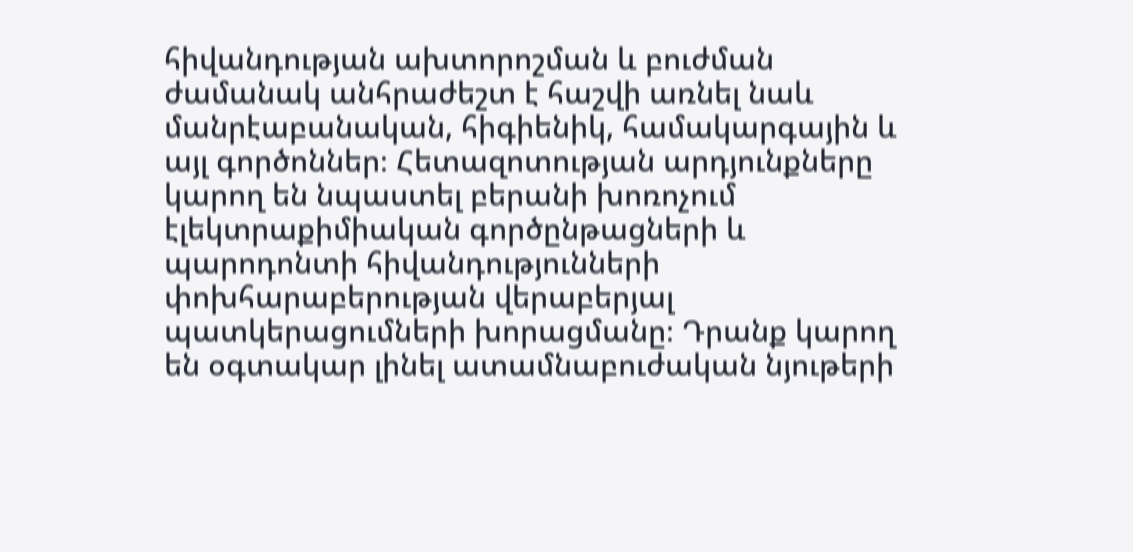հիվանդության ախտորոշման և բուժման ժամանակ անհրաժեշտ է հաշվի առնել նաև մանրէաբանական, հիգիենիկ, համակարգային և այլ գործոններ։ Հետազոտության արդյունքները կարող են նպաստել բերանի խոռոչում էլեկտրաքիմիական գործընթացների և պարոդոնտի հիվանդությունների փոխհարաբերության վերաբերյալ պատկերացումների խորացմանը։ Դրանք կարող են օգտակար լինել ատամնաբուժական նյութերի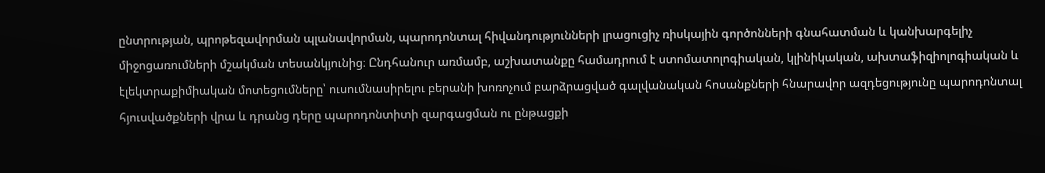ընտրության, պրոթեզավորման պլանավորման, պարոդոնտալ հիվանդությունների լրացուցիչ ռիսկային գործոնների գնահատման և կանխարգելիչ միջոցառումների մշակման տեսանկյունից։ Ընդհանուր առմամբ, աշխատանքը համադրում է ստոմատոլոգիական, կլինիկական, ախտաֆիզիոլոգիական և էլեկտրաքիմիական մոտեցումները՝ ուսումնասիրելու բերանի խոռոչում բարձրացված գալվանական հոսանքների հնարավոր ազդեցությունը պարոդոնտալ հյուսվածքների վրա և դրանց դերը պարոդոնտիտի զարգացման ու ընթացքի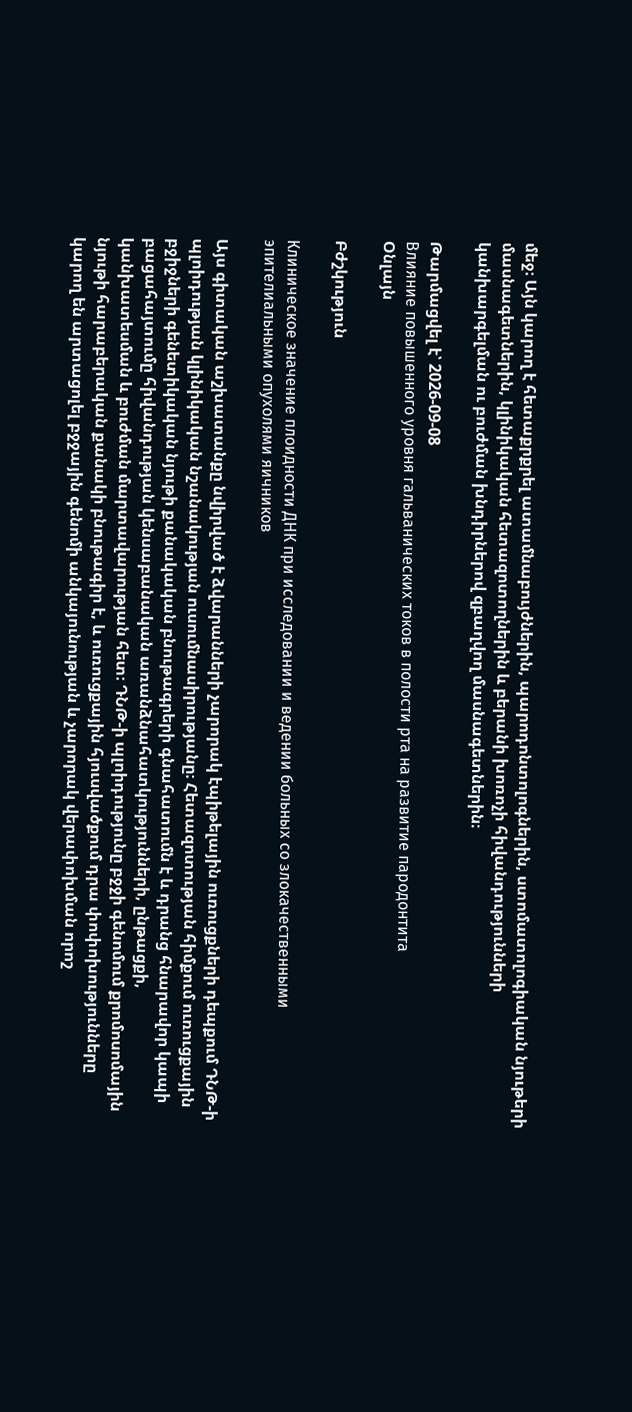մեջ։ Այն կարող է հետաքրքրել ատամնաբույժներին, պարոդոնտոլոգներին, ստոմատոլոգիական նյութերի մասնագետներին, կլինիկական հետազոտողներին և բերանի խոռոչի հիվանդությունների կանխարգելման ու բուժման խնդիրներով զբաղվող մասնագետներին։

Թարմացվել է՝ 2026-09-08
Влияние повышенного уровня гальванических токов в полости рта на развитие пародонтита
Օնլայն

Բժշկություն

Клиническое значение плоидности ДНК при исследовании и ведении больных со злокачественными эпителиальными опухолями яичников

Այս գիտական աշխատանքը նվիրված է ձվարանների չարորակ էպիթելային ուռուցքների դեպքում ԴՆԹ-ի պլոիդության կլինիկական նշանակության ուսումնասիրությանը։ Հետազոտության հիմքում ուռուցքային բջիջների գենետիկական նյութի քանակական բնութագրերի գնահատումն է և դրանց հնարավոր կապի բացահայտումը հիվանդության կենսաբանական առանձնահատկությունների, ընթացքի, կանխատեսման և բուժման մարտավարության հետ։ ԴՆԹ-ի պլոիդությունը բջջի գենոմում քրոմոսոմային նյութի հարաբերական քանակի բնութագիր է, և ուռուցքային հյուսվածքում դրա փոփոխությունները կարող են արտացոլել բջջային գենոմի անկայունության և չարորակ վերափոխման որոշ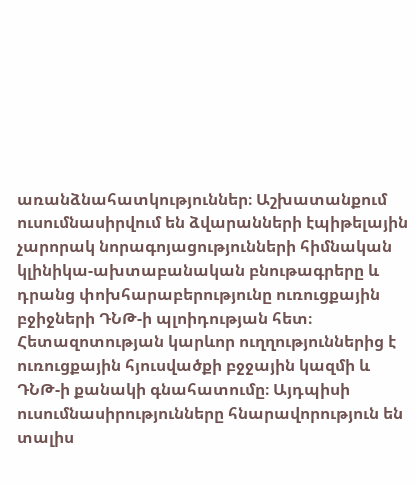առանձնահատկություններ։ Աշխատանքում ուսումնասիրվում են ձվարանների էպիթելային չարորակ նորագոյացությունների հիմնական կլինիկա-ախտաբանական բնութագրերը և դրանց փոխհարաբերությունը ուռուցքային բջիջների ԴՆԹ-ի պլոիդության հետ։ Հետազոտության կարևոր ուղղություններից է ուռուցքային հյուսվածքի բջջային կազմի և ԴՆԹ-ի քանակի գնահատումը։ Այդպիսի ուսումնասիրությունները հնարավորություն են տալիս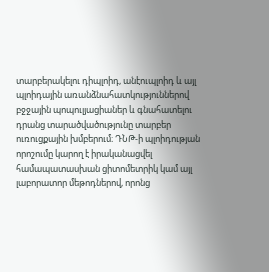տարբերակելու դիպլոիդ, անէուպլոիդ և այլ պլոիդային առանձնահատկություններով բջջային պոպուլյացիաներ և գնահատելու դրանց տարածվածությունը տարբեր ուռուցքային խմբերում։ ԴՆԹ-ի պլոիդության որոշումը կարող է իրականացվել համապատասխան ցիտոմետրիկ կամ այլ լաբորատոր մեթոդներով, որոնց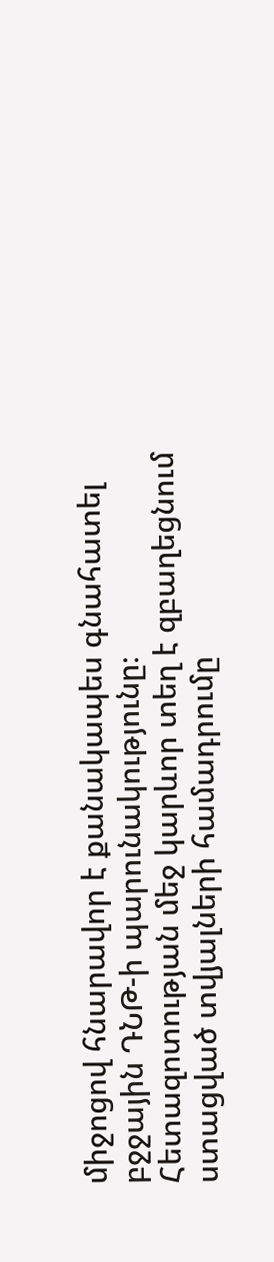միջոցով հնարավոր է քանակապես գնահատել բջջային ԴՆԹ-ի պարունակությունը։ Հետազոտության մեջ կարևոր տեղ է զբաղեցնում ստացված տվյալների համադրումը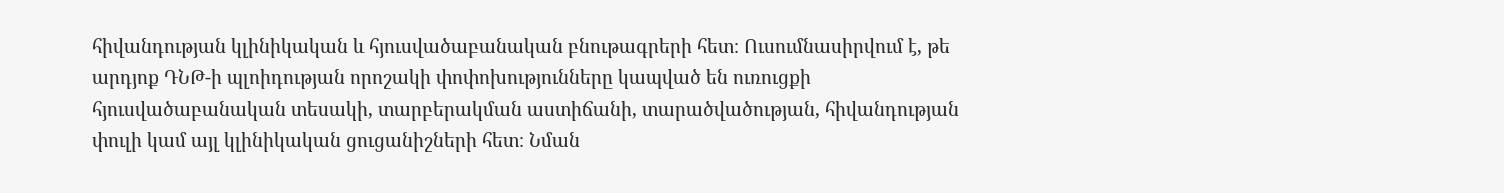հիվանդության կլինիկական և հյուսվածաբանական բնութագրերի հետ։ Ուսումնասիրվում է, թե արդյոք ԴՆԹ-ի պլոիդության որոշակի փոփոխությունները կապված են ուռուցքի հյուսվածաբանական տեսակի, տարբերակման աստիճանի, տարածվածության, հիվանդության փուլի կամ այլ կլինիկական ցուցանիշների հետ։ Նման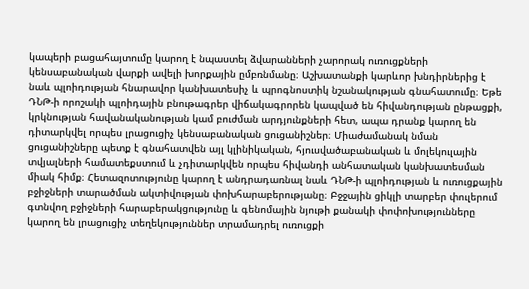կապերի բացահայտումը կարող է նպաստել ձվարանների չարորակ ուռուցքների կենսաբանական վարքի ավելի խորքային ըմբռնմանը։ Աշխատանքի կարևոր խնդիրներից է նաև պլոիդության հնարավոր կանխատեսիչ և պրոգնոստիկ նշանակության գնահատումը։ Եթե ԴՆԹ-ի որոշակի պլոիդային բնութագրեր վիճակագրորեն կապված են հիվանդության ընթացքի, կրկնության հավանականության կամ բուժման արդյունքների հետ, ապա դրանք կարող են դիտարկվել որպես լրացուցիչ կենսաբանական ցուցանիշներ։ Միաժամանակ նման ցուցանիշները պետք է գնահատվեն այլ կլինիկական, հյուսվածաբանական և մոլեկուլային տվյալների համատեքստում և չդիտարկվեն որպես հիվանդի անհատական կանխատեսման միակ հիմք։ Հետազոտությունը կարող է անդրադառնալ նաև ԴՆԹ-ի պլոիդության և ուռուցքային բջիջների տարածման ակտիվության փոխհարաբերությանը։ Բջջային ցիկլի տարբեր փուլերում գտնվող բջիջների հարաբերակցությունը և գենոմային նյութի քանակի փոփոխությունները կարող են լրացուցիչ տեղեկություններ տրամադրել ուռուցքի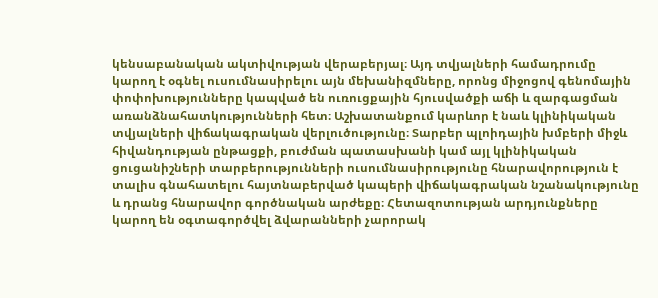կենսաբանական ակտիվության վերաբերյալ։ Այդ տվյալների համադրումը կարող է օգնել ուսումնասիրելու այն մեխանիզմները, որոնց միջոցով գենոմային փոփոխությունները կապված են ուռուցքային հյուսվածքի աճի և զարգացման առանձնահատկությունների հետ։ Աշխատանքում կարևոր է նաև կլինիկական տվյալների վիճակագրական վերլուծությունը։ Տարբեր պլոիդային խմբերի միջև հիվանդության ընթացքի, բուժման պատասխանի կամ այլ կլինիկական ցուցանիշների տարբերությունների ուսումնասիրությունը հնարավորություն է տալիս գնահատելու հայտնաբերված կապերի վիճակագրական նշանակությունը և դրանց հնարավոր գործնական արժեքը։ Հետազոտության արդյունքները կարող են օգտագործվել ձվարանների չարորակ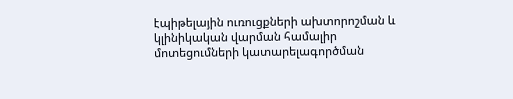էպիթելային ուռուցքների ախտորոշման և կլինիկական վարման համալիր մոտեցումների կատարելագործման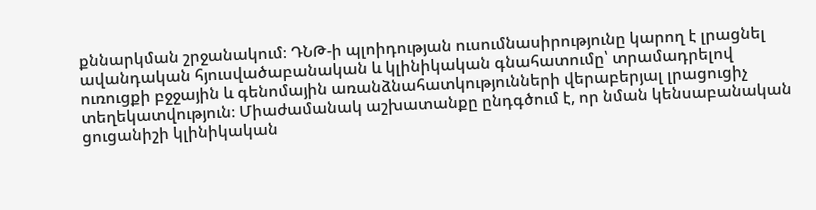քննարկման շրջանակում։ ԴՆԹ-ի պլոիդության ուսումնասիրությունը կարող է լրացնել ավանդական հյուսվածաբանական և կլինիկական գնահատումը՝ տրամադրելով ուռուցքի բջջային և գենոմային առանձնահատկությունների վերաբերյալ լրացուցիչ տեղեկատվություն։ Միաժամանակ աշխատանքը ընդգծում է, որ նման կենսաբանական ցուցանիշի կլինիկական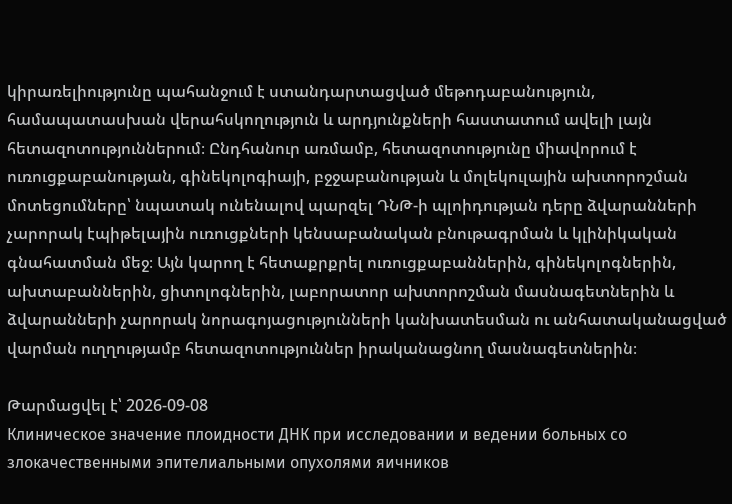կիրառելիությունը պահանջում է ստանդարտացված մեթոդաբանություն, համապատասխան վերահսկողություն և արդյունքների հաստատում ավելի լայն հետազոտություններում։ Ընդհանուր առմամբ, հետազոտությունը միավորում է ուռուցքաբանության, գինեկոլոգիայի, բջջաբանության և մոլեկուլային ախտորոշման մոտեցումները՝ նպատակ ունենալով պարզել ԴՆԹ-ի պլոիդության դերը ձվարանների չարորակ էպիթելային ուռուցքների կենսաբանական բնութագրման և կլինիկական գնահատման մեջ։ Այն կարող է հետաքրքրել ուռուցքաբաններին, գինեկոլոգներին, ախտաբաններին, ցիտոլոգներին, լաբորատոր ախտորոշման մասնագետներին և ձվարանների չարորակ նորագոյացությունների կանխատեսման ու անհատականացված վարման ուղղությամբ հետազոտություններ իրականացնող մասնագետներին։

Թարմացվել է՝ 2026-09-08
Клиническое значение плоидности ДНК при исследовании и ведении больных со злокачественными эпителиальными опухолями яичников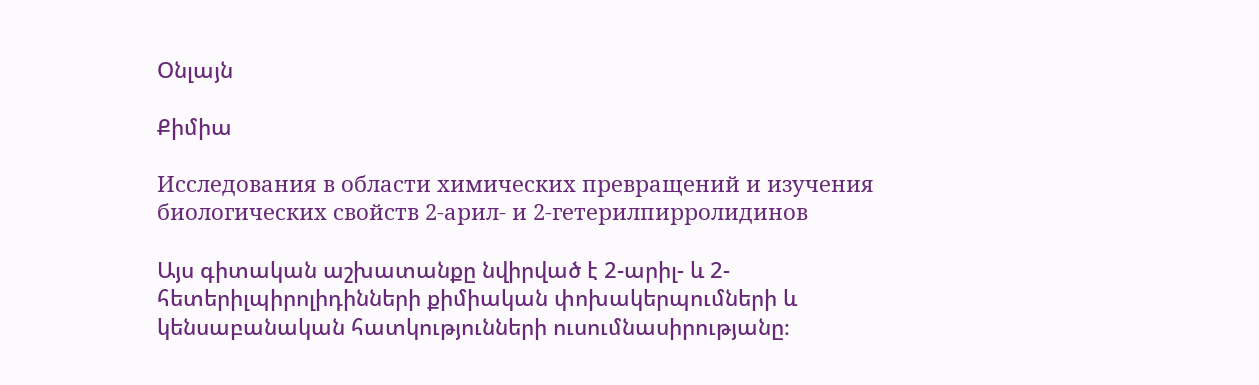Օնլայն

Քիմիա

Исследования в области химических превращений и изучения биологических свойств 2-арил- и 2-гетерилпирролидинов

Այս գիտական աշխատանքը նվիրված է 2-արիլ- և 2-հետերիլպիրոլիդինների քիմիական փոխակերպումների և կենսաբանական հատկությունների ուսումնասիրությանը։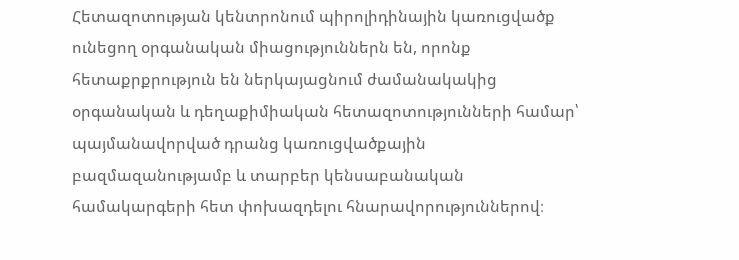Հետազոտության կենտրոնում պիրոլիդինային կառուցվածք ունեցող օրգանական միացություններն են, որոնք հետաքրքրություն են ներկայացնում ժամանակակից օրգանական և դեղաքիմիական հետազոտությունների համար՝ պայմանավորված դրանց կառուցվածքային բազմազանությամբ և տարբեր կենսաբանական համակարգերի հետ փոխազդելու հնարավորություններով։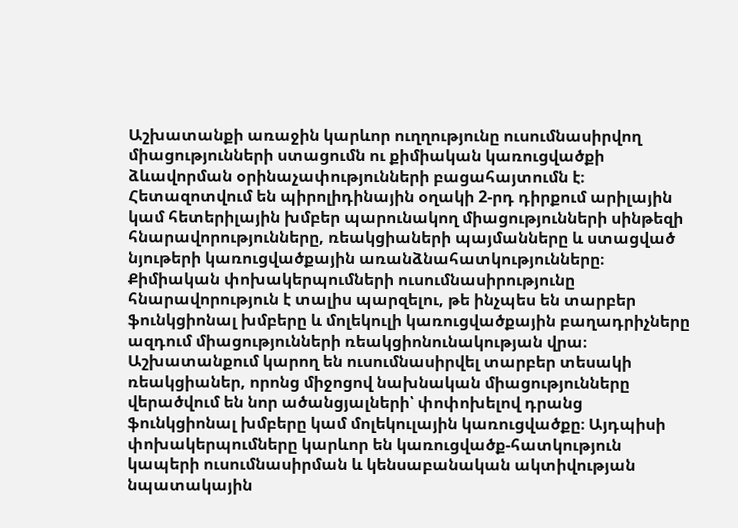Աշխատանքի առաջին կարևոր ուղղությունը ուսումնասիրվող միացությունների ստացումն ու քիմիական կառուցվածքի ձևավորման օրինաչափությունների բացահայտումն է։ Հետազոտվում են պիրոլիդինային օղակի 2-րդ դիրքում արիլային կամ հետերիլային խմբեր պարունակող միացությունների սինթեզի հնարավորությունները, ռեակցիաների պայմանները և ստացված նյութերի կառուցվածքային առանձնահատկությունները։ Քիմիական փոխակերպումների ուսումնասիրությունը հնարավորություն է տալիս պարզելու, թե ինչպես են տարբեր ֆունկցիոնալ խմբերը և մոլեկուլի կառուցվածքային բաղադրիչները ազդում միացությունների ռեակցիոնունակության վրա։ Աշխատանքում կարող են ուսումնասիրվել տարբեր տեսակի ռեակցիաներ, որոնց միջոցով նախնական միացությունները վերածվում են նոր ածանցյալների՝ փոփոխելով դրանց ֆունկցիոնալ խմբերը կամ մոլեկուլային կառուցվածքը։ Այդպիսի փոխակերպումները կարևոր են կառուցվածք-հատկություն կապերի ուսումնասիրման և կենսաբանական ակտիվության նպատակային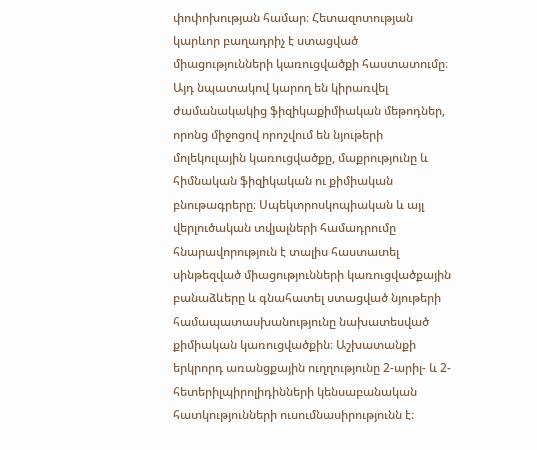փոփոխության համար։ Հետազոտության կարևոր բաղադրիչ է ստացված միացությունների կառուցվածքի հաստատումը։ Այդ նպատակով կարող են կիրառվել ժամանակակից ֆիզիկաքիմիական մեթոդներ, որոնց միջոցով որոշվում են նյութերի մոլեկուլային կառուցվածքը, մաքրությունը և հիմնական ֆիզիկական ու քիմիական բնութագրերը։ Սպեկտրոսկոպիական և այլ վերլուծական տվյալների համադրումը հնարավորություն է տալիս հաստատել սինթեզված միացությունների կառուցվածքային բանաձևերը և գնահատել ստացված նյութերի համապատասխանությունը նախատեսված քիմիական կառուցվածքին։ Աշխատանքի երկրորդ առանցքային ուղղությունը 2-արիլ- և 2-հետերիլպիրոլիդինների կենսաբանական հատկությունների ուսումնասիրությունն է։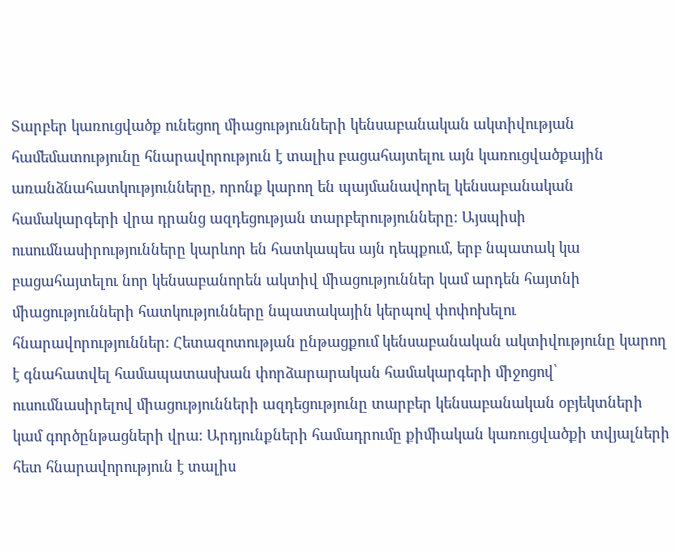Տարբեր կառուցվածք ունեցող միացությունների կենսաբանական ակտիվության համեմատությունը հնարավորություն է տալիս բացահայտելու այն կառուցվածքային առանձնահատկությունները, որոնք կարող են պայմանավորել կենսաբանական համակարգերի վրա դրանց ազդեցության տարբերությունները։ Այսպիսի ուսումնասիրությունները կարևոր են հատկապես այն դեպքում, երբ նպատակ կա բացահայտելու նոր կենսաբանորեն ակտիվ միացություններ կամ արդեն հայտնի միացությունների հատկությունները նպատակային կերպով փոփոխելու հնարավորություններ։ Հետազոտության ընթացքում կենսաբանական ակտիվությունը կարող է գնահատվել համապատասխան փորձարարական համակարգերի միջոցով՝ ուսումնասիրելով միացությունների ազդեցությունը տարբեր կենսաբանական օբյեկտների կամ գործընթացների վրա։ Արդյունքների համադրումը քիմիական կառուցվածքի տվյալների հետ հնարավորություն է տալիս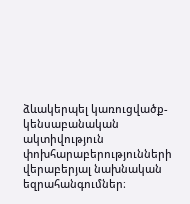ձևակերպել կառուցվածք-կենսաբանական ակտիվություն փոխհարաբերությունների վերաբերյալ նախնական եզրահանգումներ։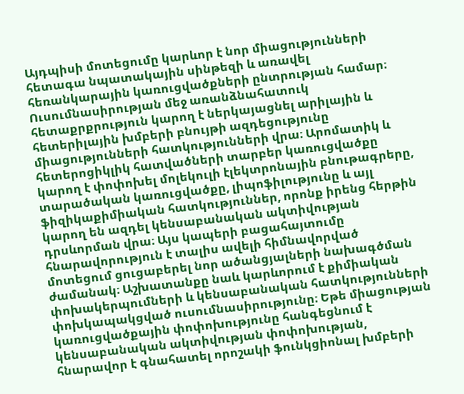Այդպիսի մոտեցումը կարևոր է նոր միացությունների հետագա նպատակային սինթեզի և առավել հեռանկարային կառուցվածքների ընտրության համար։ Ուսումնասիրության մեջ առանձնահատուկ հետաքրքրություն կարող է ներկայացնել արիլային և հետերիլային խմբերի բնույթի ազդեցությունը միացությունների հատկությունների վրա։ Արոմատիկ և հետերոցիկլիկ հատվածների տարբեր կառուցվածքը կարող է փոփոխել մոլեկուլի էլեկտրոնային բնութագրերը, տարածական կառուցվածքը, լիպոֆիլությունը և այլ ֆիզիկաքիմիական հատկություններ, որոնք իրենց հերթին կարող են ազդել կենսաբանական ակտիվության դրսևորման վրա։ Այս կապերի բացահայտումը հնարավորություն է տալիս ավելի հիմնավորված մոտեցում ցուցաբերել նոր ածանցյալների նախագծման ժամանակ։ Աշխատանքը նաև կարևորում է քիմիական փոխակերպումների և կենսաբանական հատկությունների փոխկապակցված ուսումնասիրությունը։ Եթե միացության կառուցվածքային փոփոխությունը հանգեցնում է կենսաբանական ակտիվության փոփոխության, հնարավոր է գնահատել որոշակի ֆունկցիոնալ խմբերի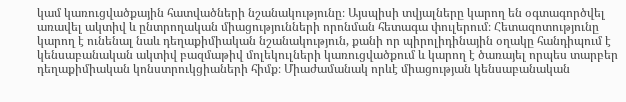կամ կառուցվածքային հատվածների նշանակությունը։ Այսպիսի տվյալները կարող են օգտագործվել առավել ակտիվ և ընտրողական միացությունների որոնման հետագա փուլերում։ Հետազոտությունը կարող է ունենալ նաև դեղաքիմիական նշանակություն, քանի որ պիրոլիդինային օղակը հանդիպում է կենսաբանական ակտիվ բազմաթիվ մոլեկուլների կառուցվածքում և կարող է ծառայել որպես տարբեր դեղաքիմիական կոնստրուկցիաների հիմք։ Միաժամանակ որևէ միացության կենսաբանական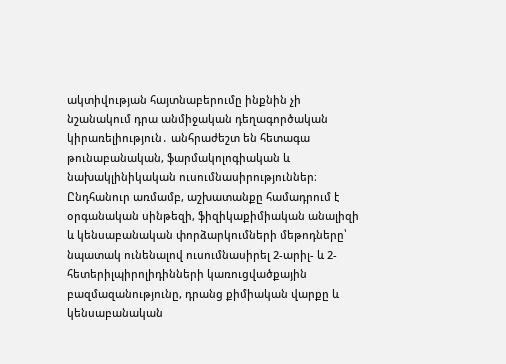ակտիվության հայտնաբերումը ինքնին չի նշանակում դրա անմիջական դեղագործական կիրառելիություն․ անհրաժեշտ են հետագա թունաբանական, ֆարմակոլոգիական և նախակլինիկական ուսումնասիրություններ։ Ընդհանուր առմամբ, աշխատանքը համադրում է օրգանական սինթեզի, ֆիզիկաքիմիական անալիզի և կենսաբանական փորձարկումների մեթոդները՝ նպատակ ունենալով ուսումնասիրել 2-արիլ- և 2-հետերիլպիրոլիդինների կառուցվածքային բազմազանությունը, դրանց քիմիական վարքը և կենսաբանական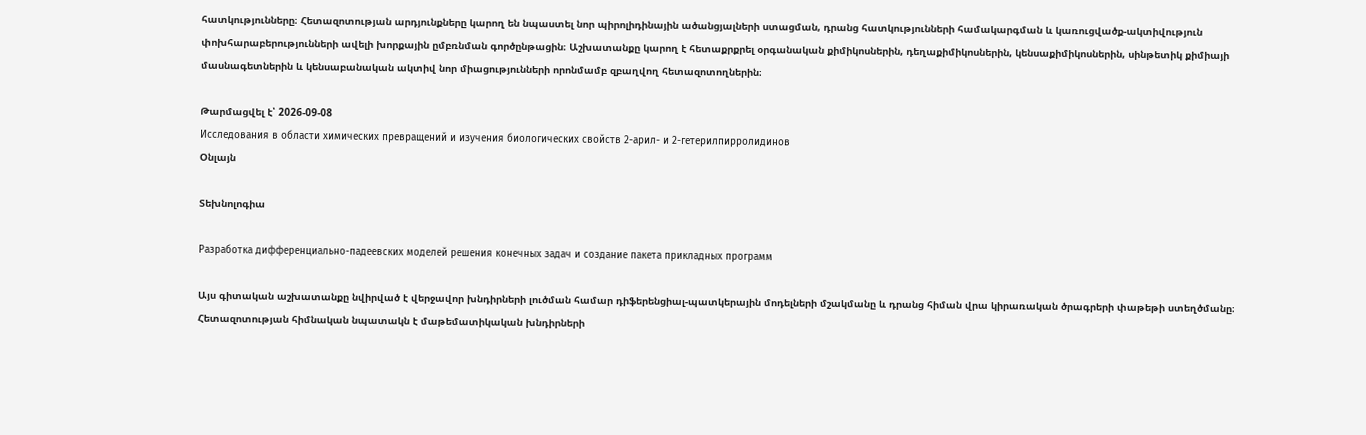հատկությունները։ Հետազոտության արդյունքները կարող են նպաստել նոր պիրոլիդինային ածանցյալների ստացման, դրանց հատկությունների համակարգման և կառուցվածք-ակտիվություն փոխհարաբերությունների ավելի խորքային ըմբռնման գործընթացին։ Աշխատանքը կարող է հետաքրքրել օրգանական քիմիկոսներին, դեղաքիմիկոսներին, կենսաքիմիկոսներին, սինթետիկ քիմիայի մասնագետներին և կենսաբանական ակտիվ նոր միացությունների որոնմամբ զբաղվող հետազոտողներին։

Թարմացվել է՝ 2026-09-08
Исследования в области химических превращений и изучения биологических свойств 2-арил- и 2-гетерилпирролидинов
Օնլայն

Տեխնոլոգիա

Разработка дифференциально-падеевских моделей решения конечных задач и создание пакета прикладных программ

Այս գիտական աշխատանքը նվիրված է վերջավոր խնդիրների լուծման համար դիֆերենցիալ-պատկերային մոդելների մշակմանը և դրանց հիման վրա կիրառական ծրագրերի փաթեթի ստեղծմանը։ Հետազոտության հիմնական նպատակն է մաթեմատիկական խնդիրների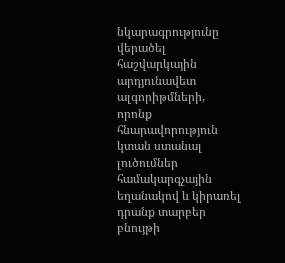նկարագրությունը վերածել հաշվարկային արդյունավետ ալգորիթմների, որոնք հնարավորություն կտան ստանալ լուծումներ համակարգչային եղանակով և կիրառել դրանք տարբեր բնույթի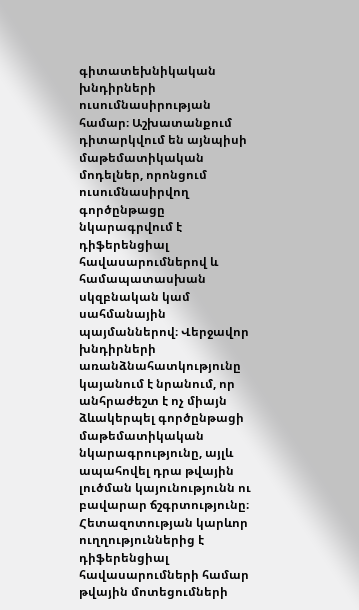գիտատեխնիկական խնդիրների ուսումնասիրության համար։ Աշխատանքում դիտարկվում են այնպիսի մաթեմատիկական մոդելներ, որոնցում ուսումնասիրվող գործընթացը նկարագրվում է դիֆերենցիալ հավասարումներով և համապատասխան սկզբնական կամ սահմանային պայմաններով։ Վերջավոր խնդիրների առանձնահատկությունը կայանում է նրանում, որ անհրաժեշտ է ոչ միայն ձևակերպել գործընթացի մաթեմատիկական նկարագրությունը, այլև ապահովել դրա թվային լուծման կայունությունն ու բավարար ճշգրտությունը։ Հետազոտության կարևոր ուղղություններից է դիֆերենցիալ հավասարումների համար թվային մոտեցումների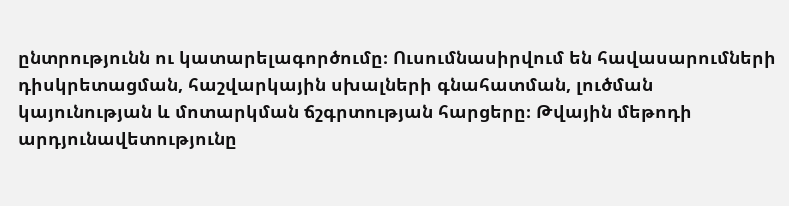ընտրությունն ու կատարելագործումը։ Ուսումնասիրվում են հավասարումների դիսկրետացման, հաշվարկային սխալների գնահատման, լուծման կայունության և մոտարկման ճշգրտության հարցերը։ Թվային մեթոդի արդյունավետությունը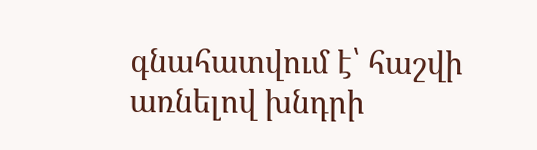գնահատվում է՝ հաշվի առնելով խնդրի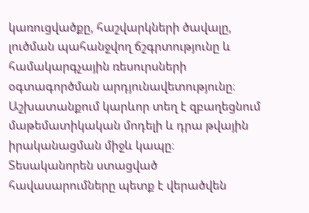կառուցվածքը, հաշվարկների ծավալը, լուծման պահանջվող ճշգրտությունը և համակարգչային ռեսուրսների օգտագործման արդյունավետությունը։ Աշխատանքում կարևոր տեղ է զբաղեցնում մաթեմատիկական մոդելի և դրա թվային իրականացման միջև կապը։ Տեսականորեն ստացված հավասարումները պետք է վերածվեն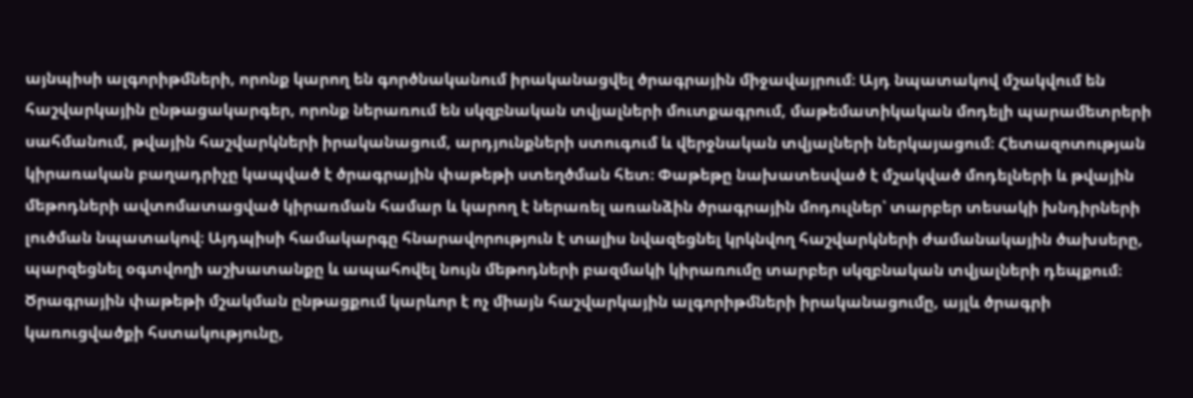այնպիսի ալգորիթմների, որոնք կարող են գործնականում իրականացվել ծրագրային միջավայրում։ Այդ նպատակով մշակվում են հաշվարկային ընթացակարգեր, որոնք ներառում են սկզբնական տվյալների մուտքագրում, մաթեմատիկական մոդելի պարամետրերի սահմանում, թվային հաշվարկների իրականացում, արդյունքների ստուգում և վերջնական տվյալների ներկայացում։ Հետազոտության կիրառական բաղադրիչը կապված է ծրագրային փաթեթի ստեղծման հետ։ Փաթեթը նախատեսված է մշակված մոդելների և թվային մեթոդների ավտոմատացված կիրառման համար և կարող է ներառել առանձին ծրագրային մոդուլներ՝ տարբեր տեսակի խնդիրների լուծման նպատակով։ Այդպիսի համակարգը հնարավորություն է տալիս նվազեցնել կրկնվող հաշվարկների ժամանակային ծախսերը, պարզեցնել օգտվողի աշխատանքը և ապահովել նույն մեթոդների բազմակի կիրառումը տարբեր սկզբնական տվյալների դեպքում։ Ծրագրային փաթեթի մշակման ընթացքում կարևոր է ոչ միայն հաշվարկային ալգորիթմների իրականացումը, այլև ծրագրի կառուցվածքի հստակությունը,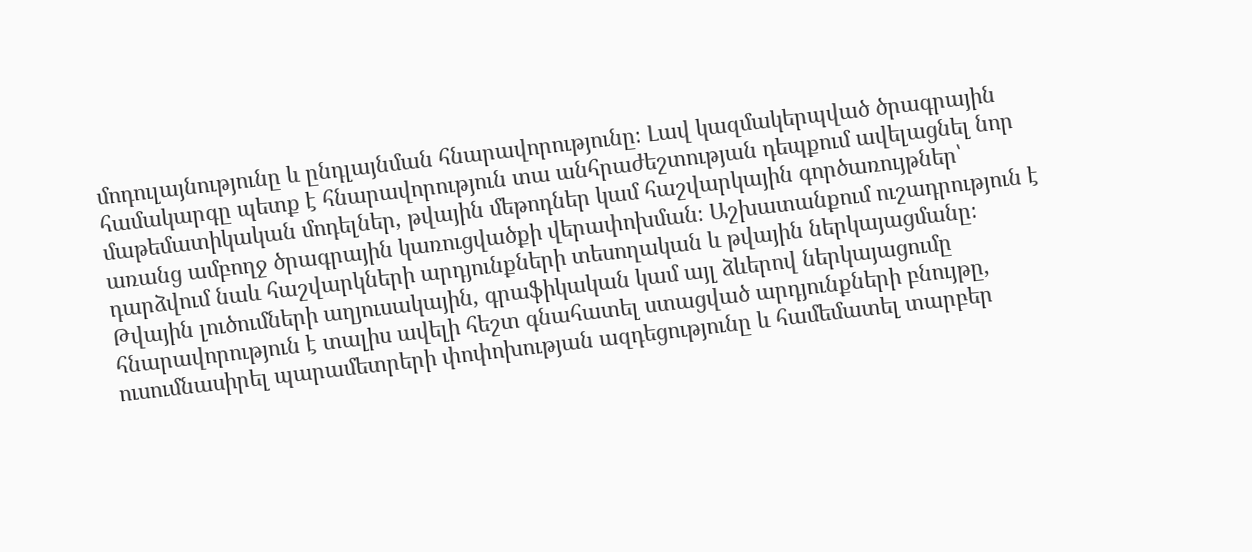մոդուլայնությունը և ընդլայնման հնարավորությունը։ Լավ կազմակերպված ծրագրային համակարգը պետք է հնարավորություն տա անհրաժեշտության դեպքում ավելացնել նոր մաթեմատիկական մոդելներ, թվային մեթոդներ կամ հաշվարկային գործառույթներ՝ առանց ամբողջ ծրագրային կառուցվածքի վերափոխման։ Աշխատանքում ուշադրություն է դարձվում նաև հաշվարկների արդյունքների տեսողական և թվային ներկայացմանը։ Թվային լուծումների աղյուսակային, գրաֆիկական կամ այլ ձևերով ներկայացումը հնարավորություն է տալիս ավելի հեշտ գնահատել ստացված արդյունքների բնույթը, ուսումնասիրել պարամետրերի փոփոխության ազդեցությունը և համեմատել տարբեր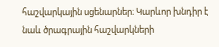հաշվարկային սցենարներ։ Կարևոր խնդիր է նաև ծրագրային հաշվարկների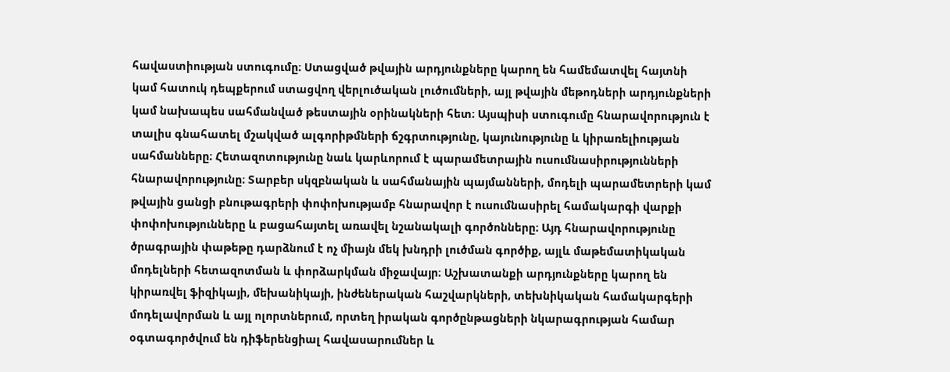հավաստիության ստուգումը։ Ստացված թվային արդյունքները կարող են համեմատվել հայտնի կամ հատուկ դեպքերում ստացվող վերլուծական լուծումների, այլ թվային մեթոդների արդյունքների կամ նախապես սահմանված թեստային օրինակների հետ։ Այսպիսի ստուգումը հնարավորություն է տալիս գնահատել մշակված ալգորիթմների ճշգրտությունը, կայունությունը և կիրառելիության սահմանները։ Հետազոտությունը նաև կարևորում է պարամետրային ուսումնասիրությունների հնարավորությունը։ Տարբեր սկզբնական և սահմանային պայմանների, մոդելի պարամետրերի կամ թվային ցանցի բնութագրերի փոփոխությամբ հնարավոր է ուսումնասիրել համակարգի վարքի փոփոխությունները և բացահայտել առավել նշանակալի գործոնները։ Այդ հնարավորությունը ծրագրային փաթեթը դարձնում է ոչ միայն մեկ խնդրի լուծման գործիք, այլև մաթեմատիկական մոդելների հետազոտման և փորձարկման միջավայր։ Աշխատանքի արդյունքները կարող են կիրառվել ֆիզիկայի, մեխանիկայի, ինժեներական հաշվարկների, տեխնիկական համակարգերի մոդելավորման և այլ ոլորտներում, որտեղ իրական գործընթացների նկարագրության համար օգտագործվում են դիֆերենցիալ հավասարումներ և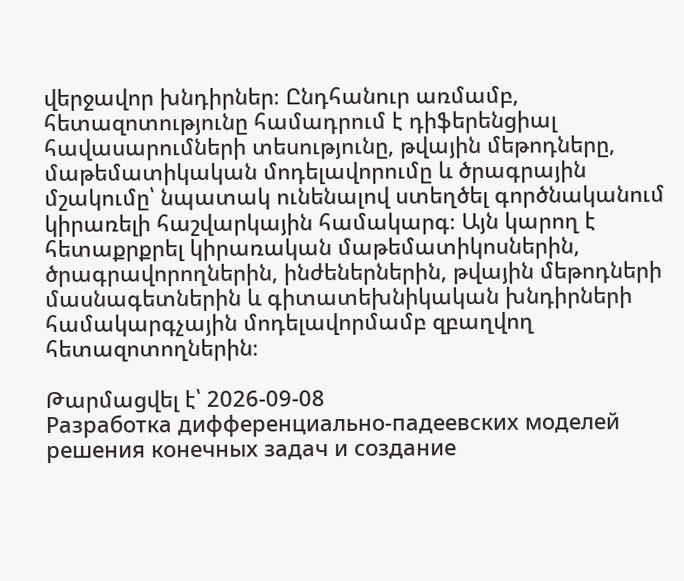վերջավոր խնդիրներ։ Ընդհանուր առմամբ, հետազոտությունը համադրում է դիֆերենցիալ հավասարումների տեսությունը, թվային մեթոդները, մաթեմատիկական մոդելավորումը և ծրագրային մշակումը՝ նպատակ ունենալով ստեղծել գործնականում կիրառելի հաշվարկային համակարգ։ Այն կարող է հետաքրքրել կիրառական մաթեմատիկոսներին, ծրագրավորողներին, ինժեներներին, թվային մեթոդների մասնագետներին և գիտատեխնիկական խնդիրների համակարգչային մոդելավորմամբ զբաղվող հետազոտողներին։

Թարմացվել է՝ 2026-09-08
Разработка дифференциально-падеевских моделей решения конечных задач и создание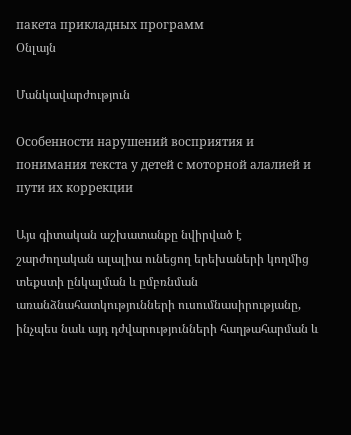пакета прикладных программ
Օնլայն

Մանկավարժություն

Особенности нарушений восприятия и понимания текста у детей с моторной алалией и пути их коррекции

Այս գիտական աշխատանքը նվիրված է շարժողական ալալիա ունեցող երեխաների կողմից տեքստի ընկալման և ըմբռնման առանձնահատկությունների ուսումնասիրությանը, ինչպես նաև այդ դժվարությունների հաղթահարման և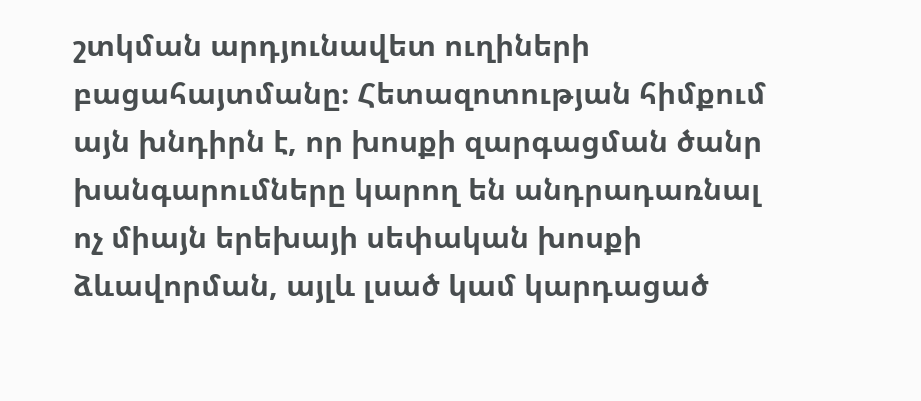շտկման արդյունավետ ուղիների բացահայտմանը։ Հետազոտության հիմքում այն խնդիրն է, որ խոսքի զարգացման ծանր խանգարումները կարող են անդրադառնալ ոչ միայն երեխայի սեփական խոսքի ձևավորման, այլև լսած կամ կարդացած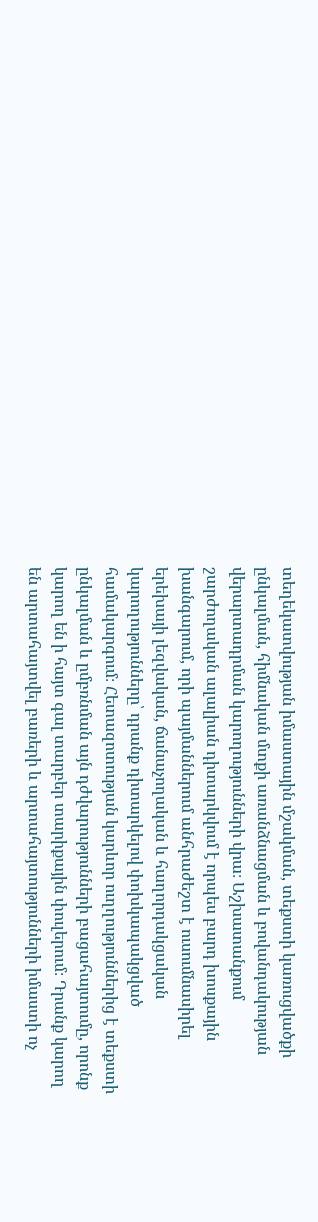տեղեկատվության իմաստային մշակման, տեքստի կառուցվածքի ընկալման, հիմնական մտքի առանձնացման և բովանդակության վերարտադրման կարողությունների վրա։ Աշխատանքում շարժողական ալալիան դիտարկվում է որպես բարդ խոսքային խանգարում, որի պայմաններում անհրաժեշտ է ուսումնասիրել երեխայի լեզվական, ճանաչողական և հաղորդակցական կարողությունները՝ դրանք դիտարկելով փոխկապակցված համակարգում։ Հետազոտության կարևոր ուղղություններից է տեքստի ընկալման և ըմբռնման այն դժվարությունների բացահայտումը, որոնք կարող են ի հայտ գալ տարբեր տարիքային փուլերում։ Դրանք կարող են արտահայտվել բառերի և արտահայտությունների իմաստի ոչ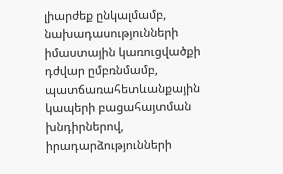լիարժեք ընկալմամբ, նախադասությունների իմաստային կառուցվածքի դժվար ըմբռնմամբ, պատճառահետևանքային կապերի բացահայտման խնդիրներով, իրադարձությունների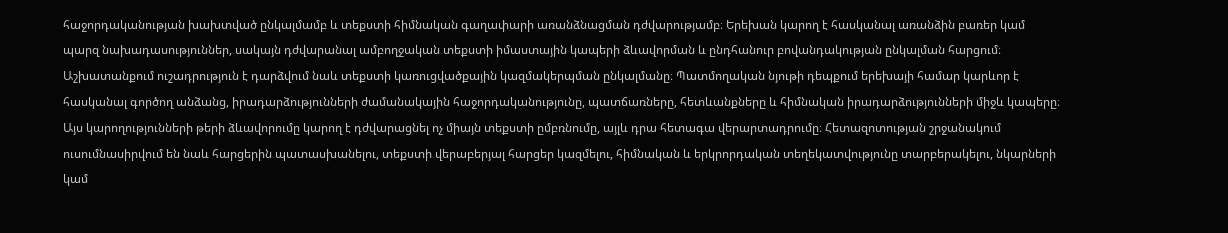հաջորդականության խախտված ընկալմամբ և տեքստի հիմնական գաղափարի առանձնացման դժվարությամբ։ Երեխան կարող է հասկանալ առանձին բառեր կամ պարզ նախադասություններ, սակայն դժվարանալ ամբողջական տեքստի իմաստային կապերի ձևավորման և ընդհանուր բովանդակության ընկալման հարցում։ Աշխատանքում ուշադրություն է դարձվում նաև տեքստի կառուցվածքային կազմակերպման ընկալմանը։ Պատմողական նյութի դեպքում երեխայի համար կարևոր է հասկանալ գործող անձանց, իրադարձությունների ժամանակային հաջորդականությունը, պատճառները, հետևանքները և հիմնական իրադարձությունների միջև կապերը։ Այս կարողությունների թերի ձևավորումը կարող է դժվարացնել ոչ միայն տեքստի ըմբռնումը, այլև դրա հետագա վերարտադրումը։ Հետազոտության շրջանակում ուսումնասիրվում են նաև հարցերին պատասխանելու, տեքստի վերաբերյալ հարցեր կազմելու, հիմնական և երկրորդական տեղեկատվությունը տարբերակելու, նկարների կամ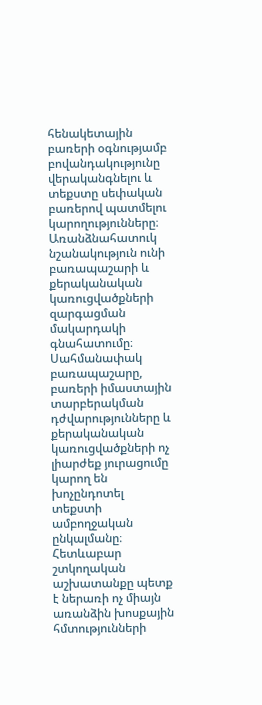հենակետային բառերի օգնությամբ բովանդակությունը վերականգնելու և տեքստը սեփական բառերով պատմելու կարողությունները։ Առանձնահատուկ նշանակություն ունի բառապաշարի և քերականական կառուցվածքների զարգացման մակարդակի գնահատումը։ Սահմանափակ բառապաշարը, բառերի իմաստային տարբերակման դժվարությունները և քերականական կառուցվածքների ոչ լիարժեք յուրացումը կարող են խոչընդոտել տեքստի ամբողջական ընկալմանը։ Հետևաբար շտկողական աշխատանքը պետք է ներառի ոչ միայն առանձին խոսքային հմտությունների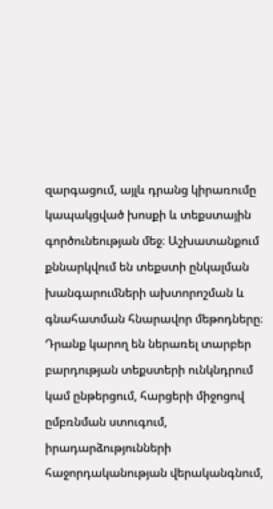զարգացում, այլև դրանց կիրառումը կապակցված խոսքի և տեքստային գործունեության մեջ։ Աշխատանքում քննարկվում են տեքստի ընկալման խանգարումների ախտորոշման և գնահատման հնարավոր մեթոդները։ Դրանք կարող են ներառել տարբեր բարդության տեքստերի ունկնդրում կամ ընթերցում, հարցերի միջոցով ըմբռնման ստուգում, իրադարձությունների հաջորդականության վերականգնում,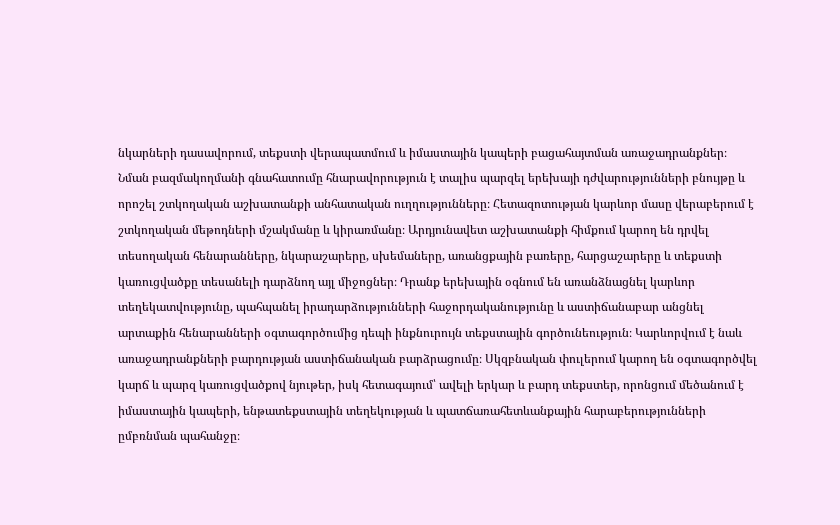նկարների դասավորում, տեքստի վերապատմում և իմաստային կապերի բացահայտման առաջադրանքներ։ Նման բազմակողմանի գնահատումը հնարավորություն է տալիս պարզել երեխայի դժվարությունների բնույթը և որոշել շտկողական աշխատանքի անհատական ուղղությունները։ Հետազոտության կարևոր մասը վերաբերում է շտկողական մեթոդների մշակմանը և կիրառմանը։ Արդյունավետ աշխատանքի հիմքում կարող են դրվել տեսողական հենարանները, նկարաշարերը, սխեմաները, առանցքային բառերը, հարցաշարերը և տեքստի կառուցվածքը տեսանելի դարձնող այլ միջոցներ։ Դրանք երեխային օգնում են առանձնացնել կարևոր տեղեկատվությունը, պահպանել իրադարձությունների հաջորդականությունը և աստիճանաբար անցնել արտաքին հենարանների օգտագործումից դեպի ինքնուրույն տեքստային գործունեություն։ Կարևորվում է նաև առաջադրանքների բարդության աստիճանական բարձրացումը։ Սկզբնական փուլերում կարող են օգտագործվել կարճ և պարզ կառուցվածքով նյութեր, իսկ հետագայում՝ ավելի երկար և բարդ տեքստեր, որոնցում մեծանում է իմաստային կապերի, ենթատեքստային տեղեկության և պատճառահետևանքային հարաբերությունների ըմբռնման պահանջը։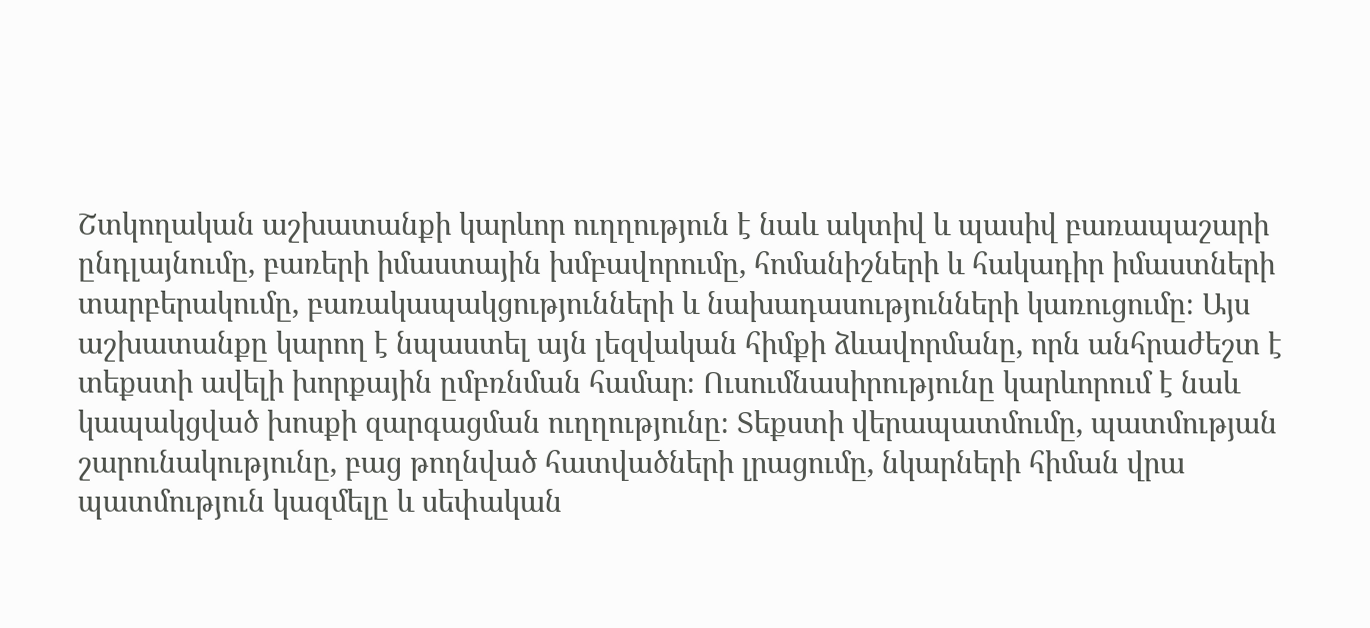Շտկողական աշխատանքի կարևոր ուղղություն է նաև ակտիվ և պասիվ բառապաշարի ընդլայնումը, բառերի իմաստային խմբավորումը, հոմանիշների և հակադիր իմաստների տարբերակումը, բառակապակցությունների և նախադասությունների կառուցումը։ Այս աշխատանքը կարող է նպաստել այն լեզվական հիմքի ձևավորմանը, որն անհրաժեշտ է տեքստի ավելի խորքային ըմբռնման համար։ Ուսումնասիրությունը կարևորում է նաև կապակցված խոսքի զարգացման ուղղությունը։ Տեքստի վերապատմումը, պատմության շարունակությունը, բաց թողնված հատվածների լրացումը, նկարների հիման վրա պատմություն կազմելը և սեփական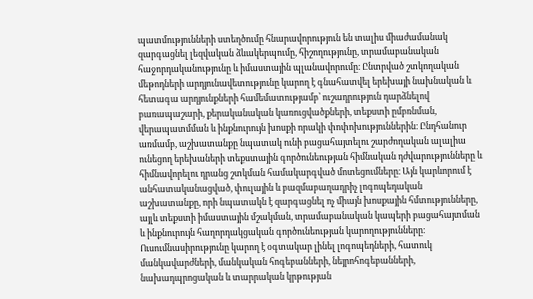պատմությունների ստեղծումը հնարավորություն են տալիս միաժամանակ զարգացնել լեզվական ձևակերպումը, հիշողությունը, տրամաբանական հաջորդականությունը և իմաստային պլանավորումը։ Ընտրված շտկողական մեթոդների արդյունավետությունը կարող է գնահատվել երեխայի նախնական և հետագա արդյունքների համեմատությամբ՝ ուշադրություն դարձնելով բառապաշարի, քերականական կառուցվածքների, տեքստի ըմբռնման, վերապատմման և ինքնուրույն խոսքի որակի փոփոխություններին։ Ընդհանուր առմամբ, աշխատանքը նպատակ ունի բացահայտելու շարժողական ալալիա ունեցող երեխաների տեքստային գործունեության հիմնական դժվարությունները և հիմնավորելու դրանց շտկման համակարգված մոտեցումները։ Այն կարևորում է անհատականացված, փուլային և բազմաբաղադրիչ լոգոպեդական աշխատանքը, որի նպատակն է զարգացնել ոչ միայն խոսքային հմտությունները, այլև տեքստի իմաստային մշակման, տրամաբանական կապերի բացահայտման և ինքնուրույն հաղորդակցական գործունեության կարողությունները։ Ուսումնասիրությունը կարող է օգտակար լինել լոգոպեդների, հատուկ մանկավարժների, մանկական հոգեբանների, նեյրոհոգեբանների, նախադպրոցական և տարրական կրթության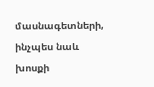մասնագետների, ինչպես նաև խոսքի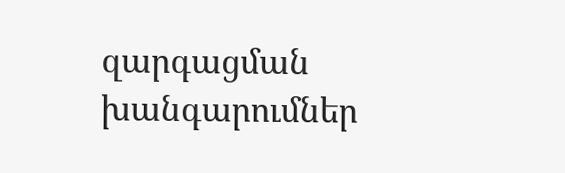զարգացման խանգարումներ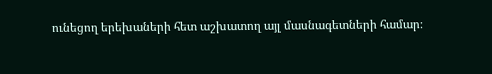ունեցող երեխաների հետ աշխատող այլ մասնագետների համար։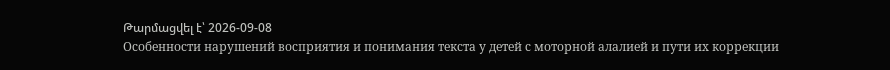Թարմացվել է՝ 2026-09-08
Особенности нарушений восприятия и понимания текста у детей с моторной алалией и пути их коррекции